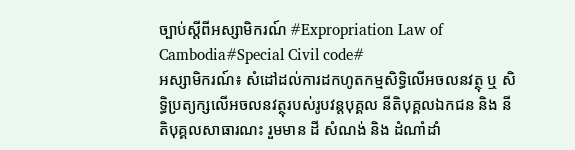ច្បាប់ស្តីពីអស្សាមិករណ៍ #Expropriation Law of Cambodia#Special Civil code#
អស្សាមិករណ៍៖ សំដៅដល់ការដកហូតកម្មសិទ្ធិលើអចលនវត្ថុ ឬ សិទ្ធិប្រត្យក្សលើអចលនវត្ថុរបស់រូបវន្តបុគ្គល នីតិបុគ្គលឯកជន និង នីតិបុគ្គលសាធារណះ រួមមាន ដី សំណង់ និង ដំណាំដាំ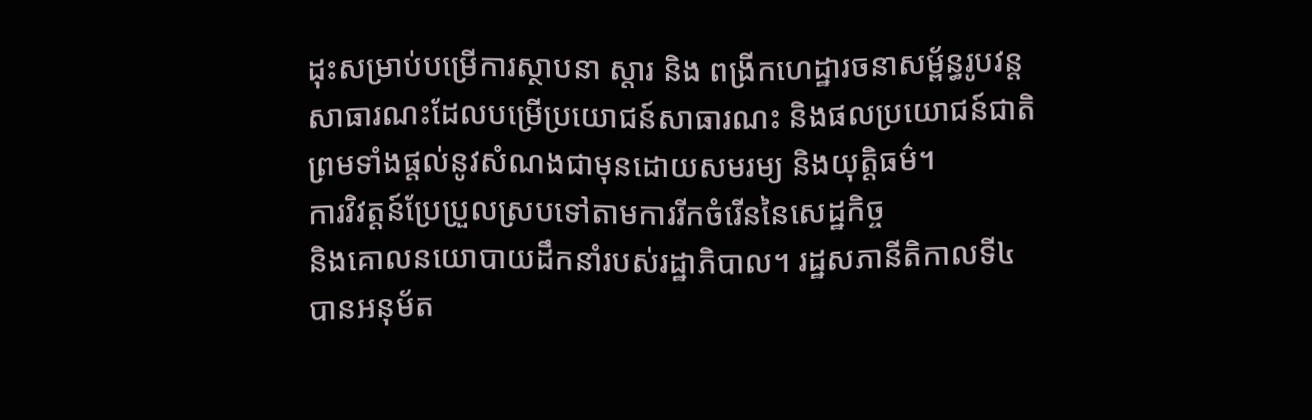ដុះសម្រាប់បម្រើការស្ថាបនា ស្តារ និង ពង្រីកហេដ្ឋារចនាសម្ព័ន្ធរូបវន្តសាធារណះដែលបម្រើប្រយោជន៍សាធារណះ និងផលប្រយោជន៍ជាតិ ព្រមទាំងផ្តល់នូវសំណងជាមុនដោយសមរម្យ និងយុត្តិធម៌។
ការវិវត្តន៍ប្រែប្រួលស្របទៅតាមការរីកចំរើននៃសេដ្ឋកិច្ច
និងគោលនយោបាយដឹកនាំរបស់រដ្ឋាភិបាល។ រដ្ឋសភានីតិកាលទី៤ បានអនុម័ត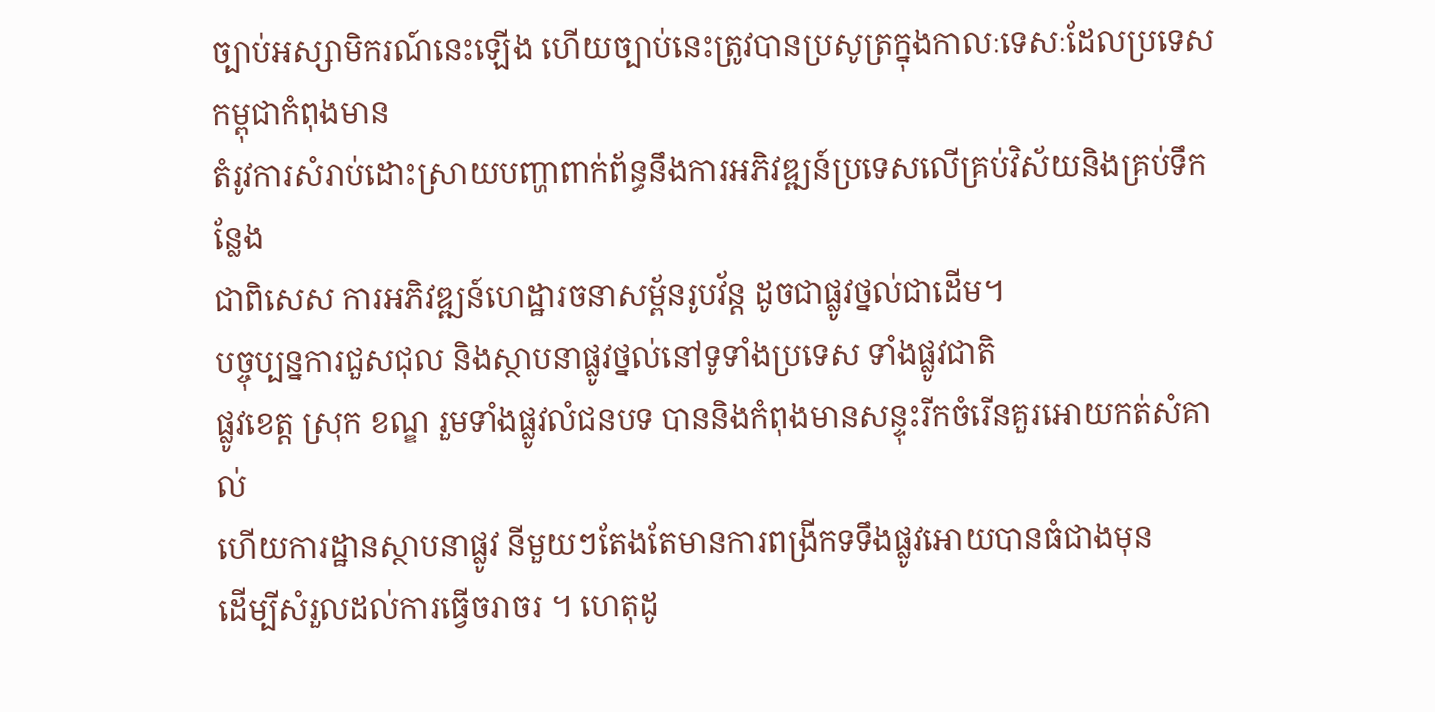ច្បាប់អស្សាមិករណ៍នេះឡើង ហើយច្បាប់នេះត្រូវបានប្រសូត្រក្នុងកាលៈទេសៈដែលប្រទេសកម្ពុជាកំពុងមាន
តំរូវការសំរាប់ដោះស្រាយបញ្ហាពាក់ព័ន្ធនឹងការអភិវឌ្ឍន៍ប្រទេសលើគ្រប់វិស័យនិងគ្រប់ទឹកនែ្លង
ជាពិសេស ការអភិវឌ្ឍន៍ហេដ្ឋារចនាសម្ព័នរូបវ័ន្ត ដូចជាផ្លូវថ្នល់ជាដើម។
បច្ចុប្បន្នការជួសជុល និងស្ថាបនាផ្លូវថ្នល់នៅទូទាំងប្រទេស ទាំងផ្លូវជាតិ
ផ្លូវខេត្ត ស្រុក ខណ្ឌ រួមទាំងផ្លូវលំជនបទ បាននិងកំពុងមានសន្ទុះរីកចំរើនគួរអោយកត់សំគាល់
ហើយការដ្ឋានស្ថាបនាផ្លូវ នីមួយៗតែងតែមានការពង្រីកទទឹងផ្លូវអោយបានធំជាងមុន
ដើម្បីសំរួលដល់ការធ្វើចរាចរ ។ ហេតុដូ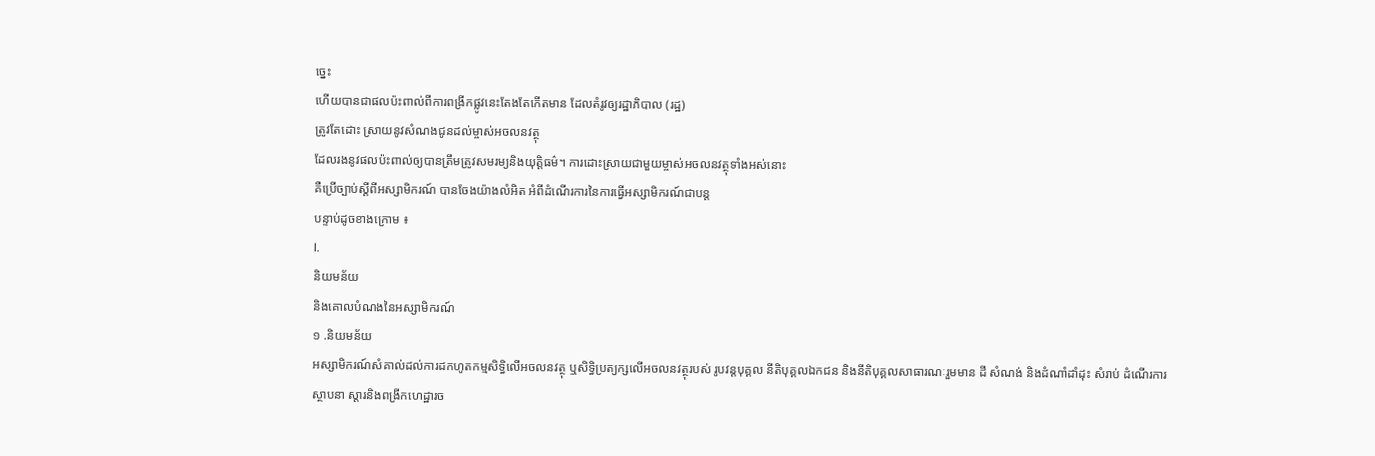ច្នេះ
ហើយបានជាផលប៉ះពាល់ពីការពង្រីកផ្លូវនេះតែងតែកើតមាន ដែលតំរូវឲ្យរដ្ឋាភិបាល (រដ្ឋ)
ត្រូវតែដោះ ស្រាយនូវសំណងជូនដល់ម្ចាស់អចលនវត្ថុ
ដែលរងនូវផលប៉ះពាល់ឲ្យបានត្រឹមត្រូវសមរម្យនិងយុត្តិធម៌។ ការដោះស្រាយជាមួយម្ចាស់អចលនវត្ថុទាំងអស់នោះ
គឺប្រើច្បាប់ស្ដីពីអស្សាមិករណ៍ បានចែងយ៉ាងលំអិត អំពីដំណើរការនៃការធ្វើអស្សាមិករណ៍ជាបន្ត
បន្ទាប់ដូចខាងក្រោម ៖
I.
និយមន័យ
និងគោលបំណងនៃអស្សាមិករណ៍
១ .និយមន័យ
អស្សាមិករណ៍សំគាល់ដល់ការដកហូតកម្មសិទ្ធិលើអចលនវត្ថុ ឬសិទ្ធិប្រត្យក្សលើអចលនវត្ថុរបស់ រូបវន្តបុគ្គល នីតិបុគ្គលឯកជន និងនីតិបុគ្គលសាធារណៈរួមមាន ដី សំណង់ និងដំណាំដាំដុះ សំរាប់ ដំណើរការស្ថាបនា ស្តារនិងពង្រីកហេដ្ឋារច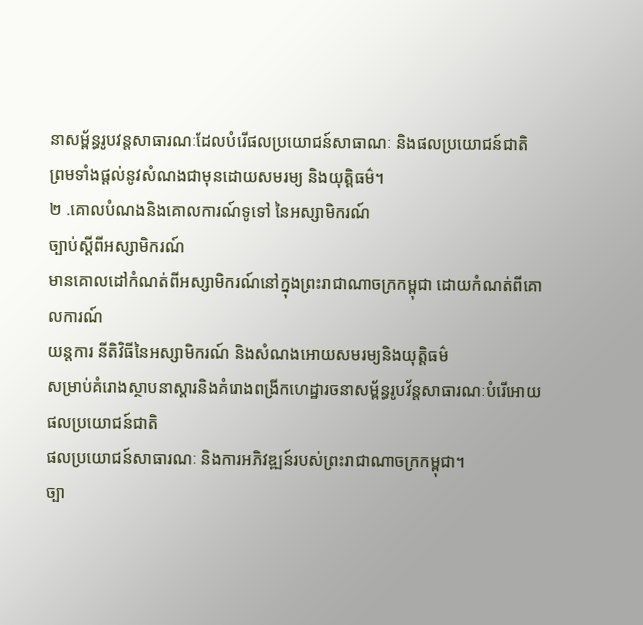នាសម្ព័ន្ធរូបវន្តសាធារណៈដែលបំរើផលប្រយោជន៍សាធាណៈ និងផលប្រយោជន៍ជាតិ ព្រមទាំងផ្តល់នូវសំណងជាមុនដោយសមរម្យ និងយុត្តិធម៌។
២ .គោលបំណងនិងគោលការណ៍ទូទៅ នៃអស្សាមិករណ៍
ច្បាប់ស្តីពីអស្សាមិករណ៍
មានគោលដៅកំណត់ពីអស្សាមិករណ៍នៅក្នុងព្រះរាជាណាចក្រកម្ពុជា ដោយកំណត់ពីគោលការណ៍
យន្តការ នីតិវិធីនៃអស្សាមិករណ៍ និងសំណងអោយសមរម្យនិងយុត្តិធម៌
សម្រាប់គំរោងស្ថាបនាស្តារនិងគំរោងពង្រីកហេដ្ឋារចនាសម្ព័ន្ធរូបវ័ន្តសាធារណៈបំរើអោយផលប្រយោជន៍ជាតិ
ផលប្រយោជន៍សាធារណៈ និងការអភិវឌ្ឍន៍របស់ព្រះរាជាណាចក្រកម្ពុជា។
ច្បា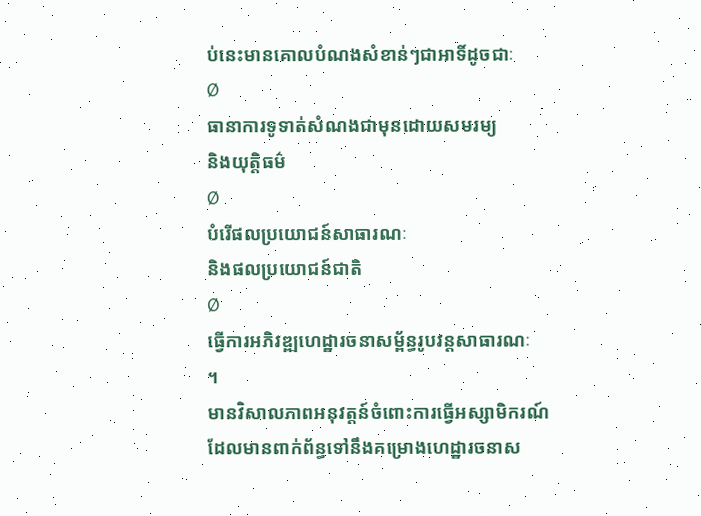ប់នេះមានគោលបំណងសំខាន់ៗជាអាទិ៍ដូចជាៈ
Ø
ធានាការទូទាត់សំណងជាមុនដោយសមរម្យ
និងយុត្តិធម៌
Ø
បំរើផលប្រយោជន៍សាធារណៈ
និងផលប្រយោជន៍ជាតិ
Ø
ធ្វើការអភិវឌ្ឍហេដ្ឋារចនាសម្ព័ន្ធរូបវន្តសាធារណៈ
។
មានវិសាលភាពអនុវត្តន៍ចំពោះការធ្វើអស្សាមិករណ៍
ដែលមានពាក់ព័ន្ធទៅនឹងគម្រោងហេដ្ឋារចនាស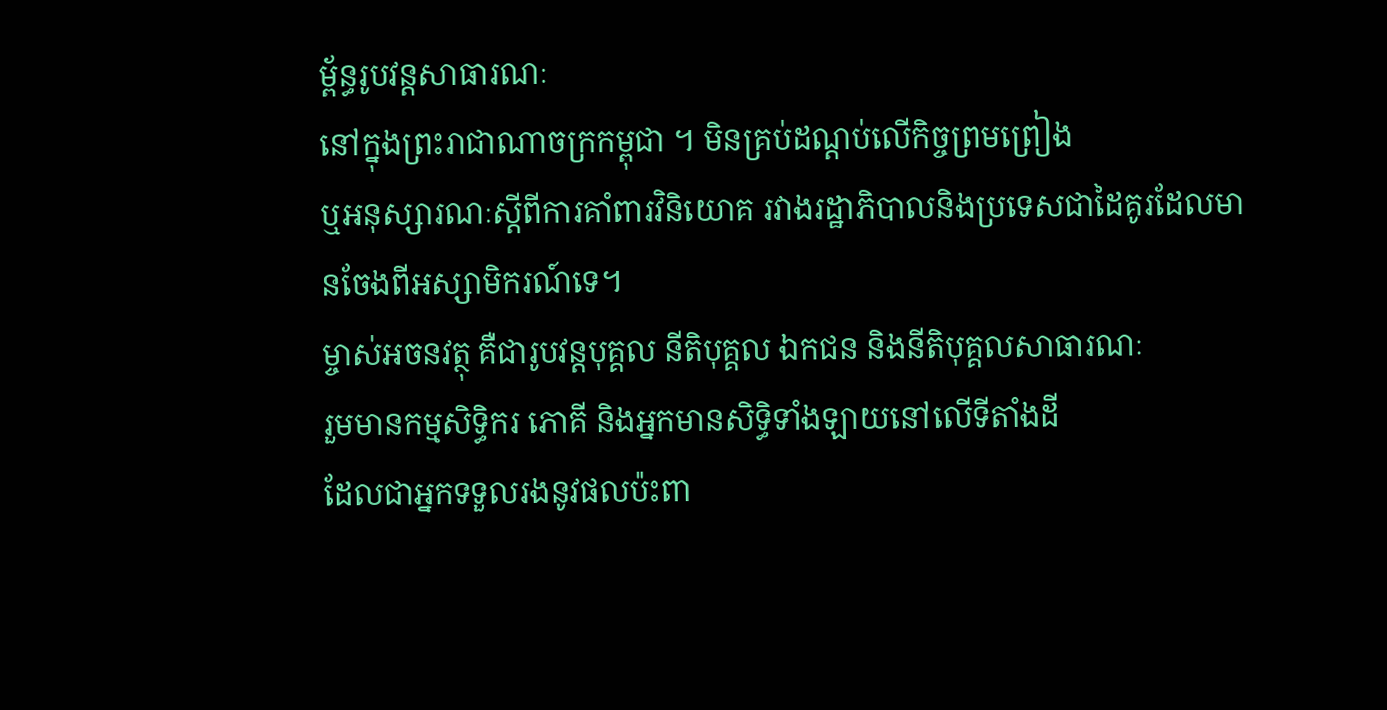ម្ព័ន្ធរូបវន្តសាធារណៈ
នៅក្នុងព្រះរាជាណាចក្រកម្ពុជា ។ មិនគ្រប់ដណ្តប់លើកិច្ចព្រមព្រៀង
ឬអនុស្សារណៈស្តីពីការគាំពារវិនិយោគ រវាងរដ្ឋាភិបាលនិងប្រទេសជាដៃគូរដែលមានចែងពីអស្សាមិករណ៍ទេ។
ម្ចាស់អចនវត្ថុ គឺជារូបវន្តបុគ្គល នីតិបុគ្គល ឯកជន និងនីតិបុគ្គលសាធារណៈ
រួមមានកម្មសិទ្ធិករ ភោគី និងអ្នកមានសិទ្ធិទាំងឡាយនៅលើទីតាំងដី
ដែលជាអ្នកទទួលរងនូវផលប៉ះពា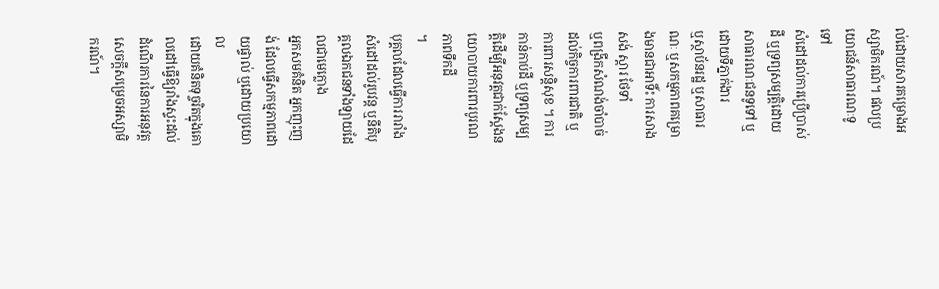ល់ដោយសារគម្រោងអស្សាមិករណ៍។ ផលប្រយោជន៍សាធារណៈទូទៅ
សំដៅដល់ការប្រើបា្រស់ដី ឬទ្រព្យសម្បត្តិដោយសាធារណៈជនទូទៅ ឬដោយទីភ្នាក់ងារ
ឬស្ថាប័នរដ្ឋ ឬសាធារណៈ ឬសកម្មភាពគម្រោងមានជាអាទិ៍ះ ការសាង សង់ ស្តារ ថែទាំ
ឬពង្រីកសំណង់ចាំបាច់ដល់កិច្ចការពារជាតិ ឬការពារសន្តិសុខ ។ ការកាន់កាប់ដី ឬទ្រព្យសម្បត្តិដើម្បីអនុវត្តជាក់ស្តែងនយោបាយការពារបូរណភាពទឹកដី
។
បុគ្គលដែលធ្វើការរារាំង សំដៅដល់រូបវន្ត ឬនីតិបុគ្គលឯកជនទាំងឡាយដែលជាមេក្លោង
អ្នកសមគំនិត អ្នកញុះញង់ ដែលធ្វើសកម្មភាពដោយផ្ទាល់ ឬដោយប្រយោល
ដោយគំនិតទុច្ចរិតក្នុងគោលដៅធ្វើឱ្យរាំងស្ទះដល់ ដំណើរការនៃការអនុវត្តសេចក្តីសម្រេចអស្សាមិករណ៍។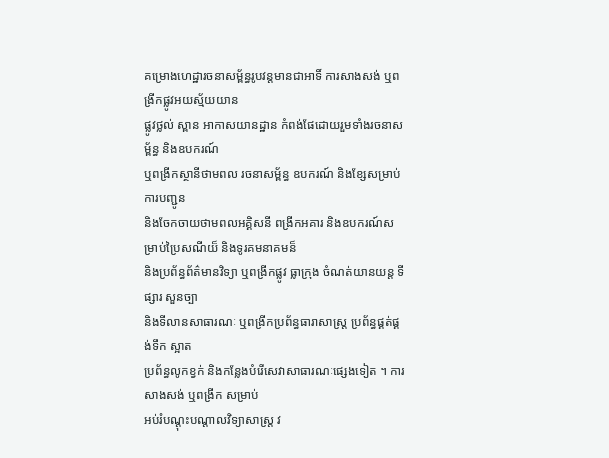គម្រោងហេដ្ឋារចនាសម្ព័ន្ធរូបវន្តមានជាអាទិ៍ ការសាងសង់ ឬពង្រីកផ្លូវអយស្ម័យយាន
ផ្លូវថ្លល់ ស្ពាន អាកាសយានដ្ឋាន កំពង់ផែដោយរួមទាំងរចនាសម្ព័ន្ធ និងឧបករណ៍
ឬពង្រីកស្ថានីថាមពល រចនាសម្ព័ន្ធ ឧបករណ៍ និងខ្សែសម្រាប់ការបញ្ជូន
និងចែកចាយថាមពលអគ្គិសនី ពង្រីកអគារ និងឧបករណ៍សម្រាប់ប្រៃសណីយ៏ និងទូរគមនាគមន៏
និងប្រព័ន្ធព័ត៌មានវិទ្យា ឬពង្រីកផ្លូវ ធ្លាក្រុង ចំណត់យានយន្ត ទីផ្សារ សួនច្បា
និងទីលានសាធារណៈ ឬពង្រីកប្រព័ន្ធធារាសាស្ត្រ ប្រព័ន្ធផ្គត់ផ្គង់ទឹក ស្អាត
ប្រព័ន្ធលូកខ្វក់ និងកន្លែងបំរើសេវាសាធារណៈផ្សេងទៀត ។ ការសាងសង់ ឬពង្រីក សម្រាប់
អប់រំបណ្តុះបណ្តាលវិទ្យាសាស្ត្រ វ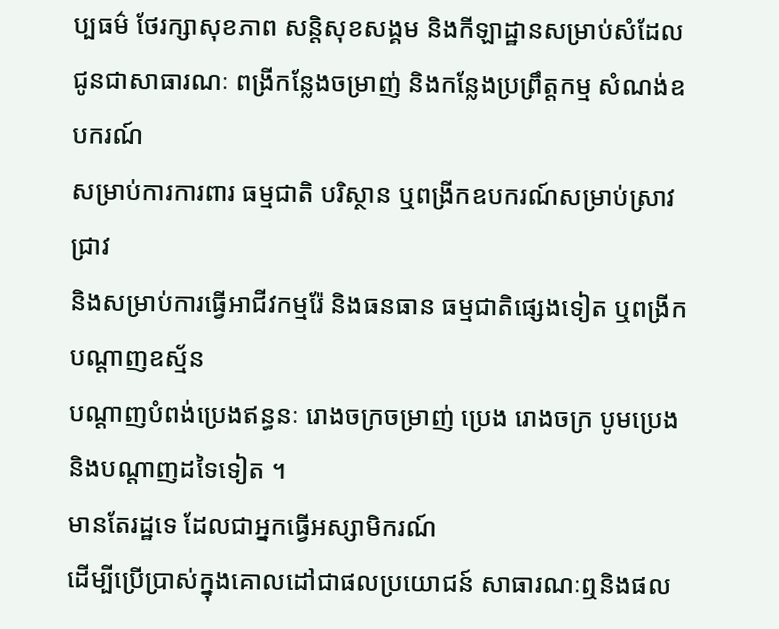ប្បធម៌ ថែរក្សាសុខភាព សន្តិសុខសង្គម និងកីឡាដ្ឋានសម្រាប់សំដែល
ជូនជាសាធារណៈ ពង្រីកន្លែងចម្រាញ់ និងកន្លែងប្រព្រឹត្តកម្ម សំណង់ឧបករណ៍
សម្រាប់ការការពារ ធម្មជាតិ បរិស្ថាន ឬពង្រីកឧបករណ៍សម្រាប់ស្រាវជ្រាវ
និងសម្រាប់ការធ្វើអាជីវកម្មរ៉ែ និងធនធាន ធម្មជាតិផ្សេងទៀត ឬពង្រីកបណ្តាញឧស្ម័ន
បណ្តាញបំពង់ប្រេងឥន្ធនៈ រោងចក្រចម្រាញ់ ប្រេង រោងចក្រ បូមប្រេង និងបណ្តាញដទៃទៀត ។
មានតែរដ្ឋទេ ដែលជាអ្នកធ្វើអស្សាមិករណ៍
ដើម្បីប្រើប្រាស់ក្នុងគោលដៅជាផលប្រយោជន៍ សាធារណៈឮនិងផល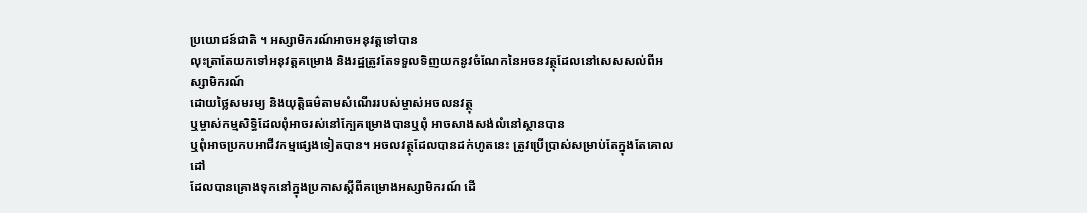ប្រយោជន៍ជាតិ ។ អស្សាមិករណ៍អាចអនុវត្តទៅបាន
លុះត្រាតែយកទៅអនុវត្តគម្រោង និងរដ្ឋត្រូវតែទទួលទិញយកនូវចំណែកនៃអចនវត្ថុដែលនៅសេសសល់ពីអស្សាមិករណ៍
ដោយថ្លៃសមរម្យ និងយុត្តិធម៌តាមសំណើររបស់ម្ចាស់អចលនវត្ថុ
ឬម្ចាស់កម្មសិទ្ធិដែលពុំអាចរស់នៅក្បែគម្រោងបានឬពុំ អាចសាងសង់លំនៅស្ថានបាន
ឬពុំអាចប្រកបអាជីវកម្មផ្សេងទៀតបាន។ អចលវត្ថុដែលបានដក់ហូតនេះ ត្រូវប្រើប្រាស់សម្រាប់តែក្នុងតែគោលដៅ
ដែលបានគ្រោងទុកនៅក្នុងប្រកាសស្តីពីគម្រោងអស្សាមិករណ៍ ដើ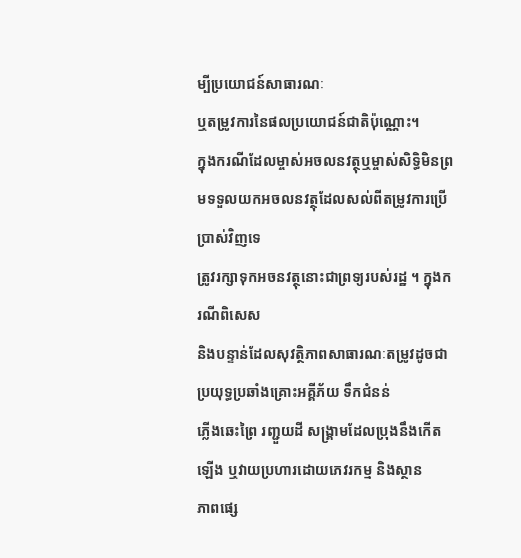ម្បីប្រយោជន៍សាធារណៈ
ឬតម្រូវការនៃផលប្រយោជន៍ជាតិប៉ុណ្ណោះ។
ក្នុងករណីដែលម្ចាស់អចលនវត្ថុឬម្ចាស់សិទ្ធិមិនព្រមទទួលយកអចលនវត្ថុដែលសល់ពីតម្រូវការប្រើប្រាស់វិញទេ
ត្រូវរក្សាទុកអចនវត្ថុនោះជាព្រទ្យរបស់រដ្ឋ ។ ក្នុងករណីពិសេស
និងបន្ទាន់ដែលសុវត្ថិភាពសាធារណៈតម្រូវដូចជាប្រយុទ្ធប្រឆាំងគ្រោះអគ្គីភ័យ ទឹកជំនន់
ភ្លើងឆេះព្រៃ រញ្ជួយដី សង្គ្រាមដែលប្រុងនឹងកើតឡើង ឬវាយប្រហារដោយភេវរកម្ម និងស្ថាន
ភាពផ្សេ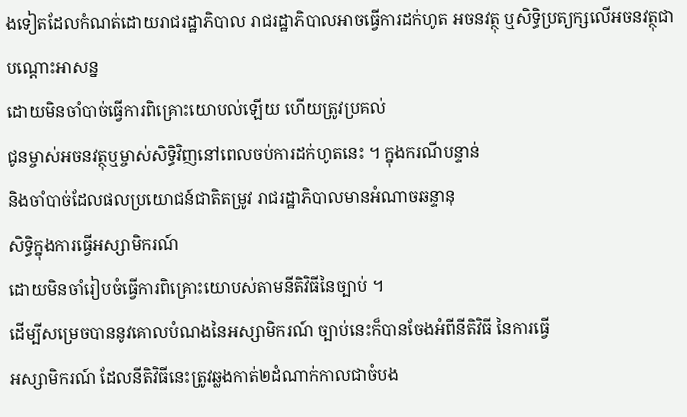ងទៀតដែលកំណត់ដោយរាជរដ្ឋាភិបាល រាជរដ្ឋាភិបាលអាចធ្វើការដក់ហូត អចនវត្ថុ ឬសិទ្ធិប្រត្យក្សលើអចនវត្ថុជាបណ្តោះអាសន្ន
ដោយមិនចាំបាច់ធ្វើការពិគ្រោះយោបល់ឡើយ ហើយត្រូវប្រគល់
ជូនម្ចាស់អចនវត្ថុឬម្ចាស់សិទ្ធិវិញនៅពេលចប់ការដក់ហូតនេះ ។ ក្នុងករណីបន្ទាន់
និងចាំបាច់ដែលផលប្រយោជន៍ជាតិតម្រូវ រាជរដ្ឋាភិបាលមានអំណាចឆន្ទានុ
សិទ្ធិក្នុងការធ្វើអស្សាមិករណ៍
ដោយមិនចាំរៀបចំធ្វើការពិគ្រោះយោបស់តាមនីតិវិធីនៃច្បាប់ ។
ដើម្បីសម្រេចបាននូវគោលបំណងនៃអស្សាមិករណ៍ ច្បាប់នេះក៏បានចែងអំពីនីតិវិធី នៃការធ្វើ
អស្សាមិករណ៍ ដែលនីតិវិធីនេះត្រូវឆ្លងកាត់២ដំណាក់កាលជាចំបង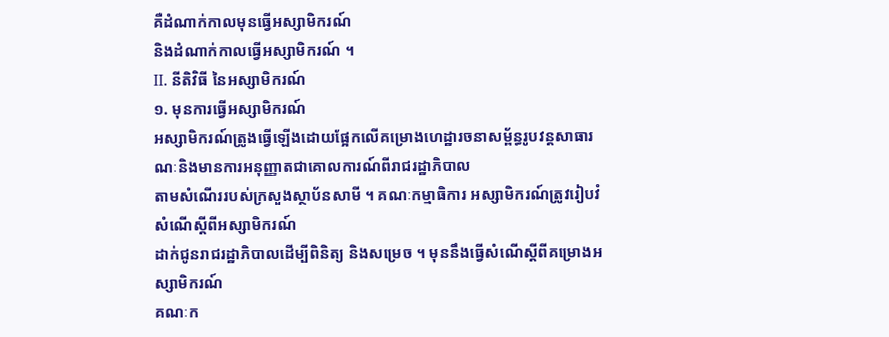គឺដំណាក់កាលមុនធ្វើអស្សាមិករណ៍
និងដំណាក់កាលធ្វើអស្សាមិករណ៍ ។
II. នីតិវិធី នៃអស្សាមិករណ៍
១. មុនការធ្វើអស្សាមិករណ៍
អស្សាមិករណ៍ត្រូងធ្វើឡើងដោយផ្អែកលើគម្រោងហេដ្ឋារចនាសម្ព័ន្ធរូបវន្តសាធារណៈនិងមានការអនុញ្ញាតជាគោលការណ៍ពីរាជរដ្ឋាភិបាល
តាមសំណើររបស់ក្រសួងស្ថាប័នសាមី ។ គណៈកម្មាធិការ អស្សាមិករណ៍ត្រូវរៀបវំសំណើស្តីពីអស្សាមិករណ៍
ដាក់ជូនរាជរដ្ឋាភិបាលដើម្បីពិនិត្យ និងសម្រេច ។ មុននឹងធ្វើសំណើស្តីពីគម្រោងអស្សាមិករណ៍
គណៈក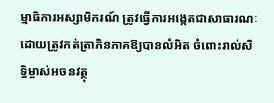ម្មាធិការអស្សាមិករណ៍ ត្រូវធ្វើការអង្កេតជាសាធារណៈ
ដោយត្រូវកត់ត្រាភិនភាគឱ្យបានលំអិត ចំពោះរាល់សិទ្ធិម្ចាស់អចនវត្ថុ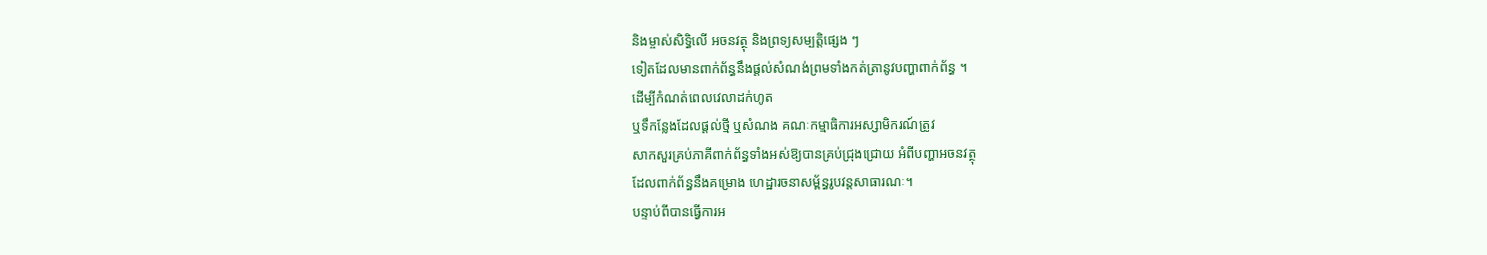និងម្ចាស់សិទ្ធិលើ អចនវត្ថុ និងព្រទ្យសម្បត្តិផ្សេង ៗ
ទៀតដែលមានពាក់ព័ន្ធនឹងផ្តល់សំណង់ព្រមទាំងកត់ត្រានូវបញ្ហាពាក់ព័ន្ធ ។
ដើម្បីកំណត់ពេលវេលាដក់ហូត
ឬទឹកន្លែងដែលផ្តល់ថ្មី ឬសំណង គណៈកម្មាធិការអស្សាមិករណ៍ត្រូវ
សាកសួរគ្រប់ភាគីពាក់ព័ន្ធទាំងអស់ឱ្យបានគ្រប់ជ្រុងជ្រោយ អំពីបញ្ហាអចនវត្ថុ
ដែលពាក់ព័ន្ធនឹងគម្រោង ហេដ្ឋារចនាសម្ព័ន្ធរូបវន្តសាធារណៈ។
បន្ទាប់ពីបានធ្វើការអ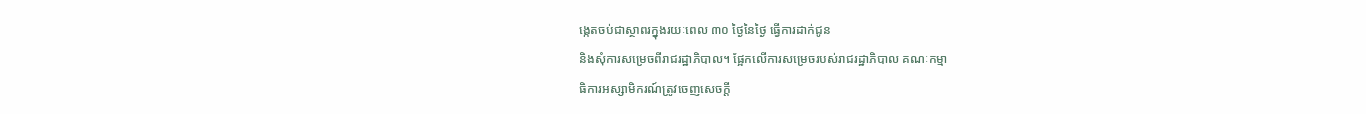ង្កេតចប់ជាស្ថាពរក្នុងរយៈពេល ៣០ ថ្ងៃនៃថ្ងៃ ធ្វើការដាក់ជូន
និងសុំការសម្រេចពីរាជរដ្ឋាភិបាល។ ផ្អែកលើការសម្រេចរបស់រាជរដ្ឋាភិបាល គណៈកម្មា
ធិការអស្សាមិករណ៍ត្រូវចេញសេចក្តី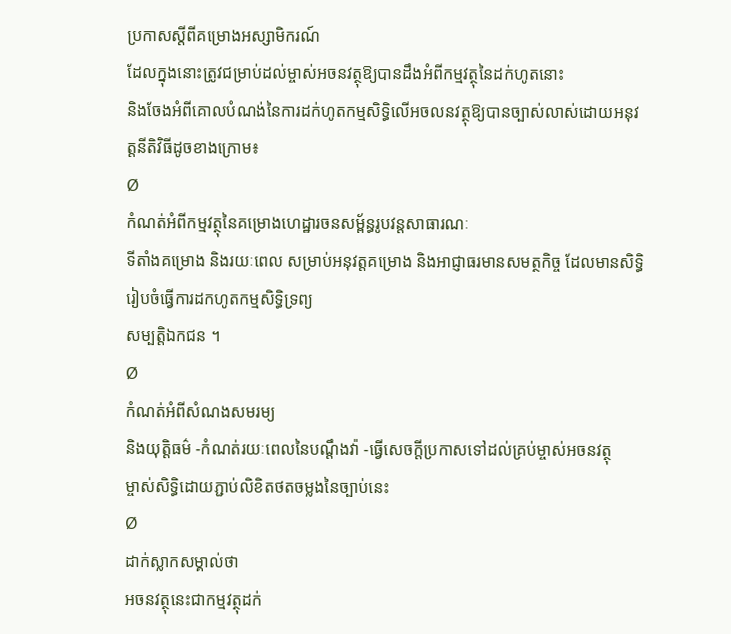ប្រកាសស្តីពីគម្រោងអស្សាមិករណ៍
ដែលក្នុងនោះត្រូវជម្រាប់ដល់ម្ចាស់អចនវត្ថុឱ្យបានដឹងអំពីកម្មវត្ថុនៃដក់ហូតនោះ
និងចែងអំពីគោលបំណង់នៃការដក់ហូតកម្មសិទ្ធិលើអចលនវត្ថុឱ្យបានច្បាស់លាស់ដោយអនុវត្តនីតិវិធីដូចខាងក្រោម៖
Ø
កំណត់អំពីកម្មវត្ថុនៃគម្រោងហេដ្ឋារចនសម្ព័ន្ធរូបវន្តសាធារណៈ
ទីតាំងគម្រោង និងរយៈពេល សម្រាប់អនុវត្តគម្រោង និងអាជ្ញាធរមានសមត្ថកិច្ច ដែលមានសិទ្ធិរៀបចំធ្វើការដកហូតកម្មសិទ្ធិទ្រព្យ
សម្បត្តិឯកជន ។
Ø
កំណត់អំពីសំណងសមរម្យ
និងយុត្តិធម៌ -កំណត់រយៈពេលនៃបណ្តឹងវ៉ា -ធ្វើសេចក្តីប្រកាសទៅដល់គ្រប់ម្ចាស់អចនវត្ថុ
ម្ចាស់សិទ្ធិដោយភ្ជាប់លិខិតថតចម្លងនៃច្បាប់នេះ
Ø
ដាក់ស្លាកសម្គាល់ថា
អចនវត្ថុនេះជាកម្មវត្ថុដក់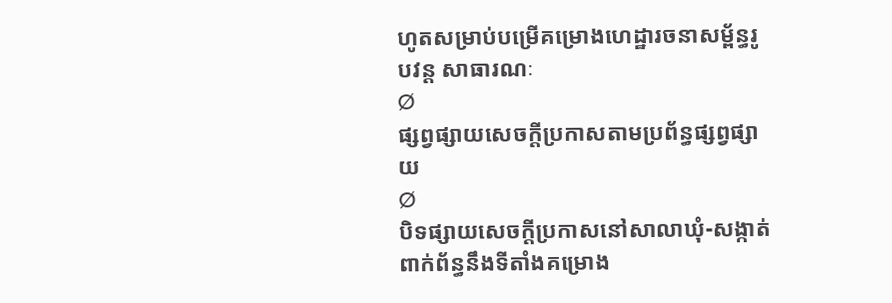ហូតសម្រាប់បម្រើគម្រោងហេដ្ឋារចនាសម្ព័ន្ធរូបវន្ត សាធារណៈ
Ø
ផ្សព្វផ្សាយសេចក្តីប្រកាសតាមប្រព័ន្ធផ្សព្វផ្សាយ
Ø
បិទផ្សាយសេចក្តីប្រកាសនៅសាលាឃុំ-សង្កាត់ពាក់ព័ន្ធនឹងទីតាំងគម្រោង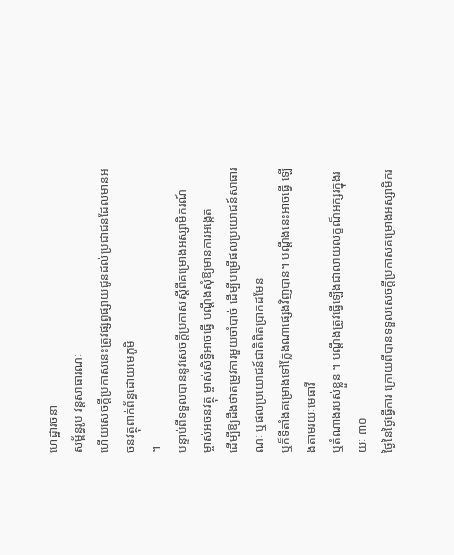ហេដ្ឋារចនា
សម្ព័ន្ធរូប វន្តសាធារណៈ
ហើយសេចក្តីប្រកាសនេះត្រូវផ្សព្វផ្សាយជូនដល់ប្រជាជនដែលមានអចនវត្ថុពាក់ព័ន្ធដោយមេភូមិ
។
បន្ទាប់ពីទទួលបាននូវសេចក្តីប្រកាសស្តីពីគម្រោងអស្សាមិករណ៍
ម្ចាស់អចនវត្ថុ ម្ចាស់សិទ្ធិអាចធ្វើ បណ្តឹងសុំឱ្យមានការអង្កេត
ដើម្បីឱ្យដឹងថាតម្រូវការមួយចាំបាច់ ដើម្បីបម្រើផលប្រយោជន៍សាធារណៈ ឬផលប្រយោជន៍ជាតិពិតប្រាកដមែន
ឬក៏ទីតាំងគម្រោងទៅក្លែងណាផ្សេងវិញបាន។ បណឹ្តងនេះអាចធ្វើ ឡើងតាមរយៈមេធាវី
ឬតំណាងរបស់ខ្លួន ។ បណ្តឹងត្រូវធ្វើឡើងជាលាយលក្ខណ៏អក្សរក្នុងរយៈ ៣០
ថ្ងៃនៃថ្ងៃធ្វើការ ក្រោយពីបានទទួលសេចក្តីប្រកាសគម្រោងអស្សាមិករ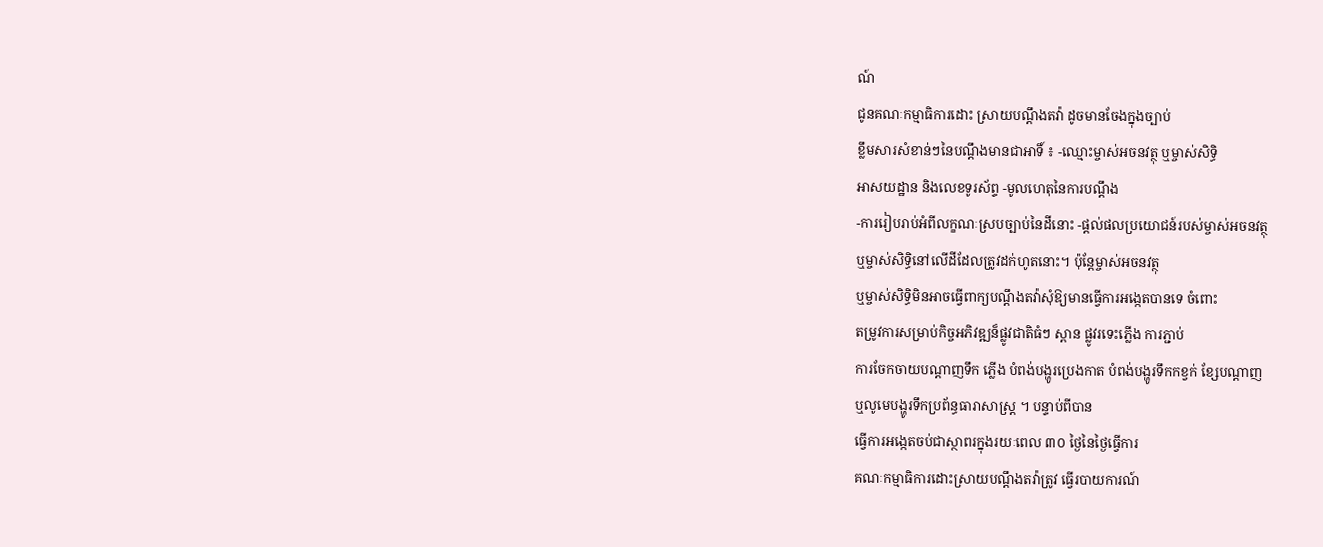ណ៍
ជូនគណៈកម្មាធិការដោះ ស្រាយបណ្តឹងតវ៉ា ដូចមានចែងក្នុងច្បាប់
ខ្លឹមសារសំខាន់ៗនៃបណ្តឹងមានជាអាទិ៍ ៖ -ឈ្មោះម្ចាស់អចនវត្ថុ ឬម្ចាស់សិទ្ធិ
អាសយដ្ឋាន និងលេខទូរស័ព្ទ -មូលហេតុនៃការបណ្តឹង
-ការរៀបរាប់អំពីលក្ខណៈស្របច្បាប់នៃដីនោះ -ផ្តល់ផលប្រយោជន៍របស់ម្ចាស់អចនវត្ថុ
ឬម្ចាស់សិទ្ធិនៅលើដីដែលត្រូវដក់ហូតនោះ។ ប៉ុន្តែម្ចាស់អចនវត្ថុ
ឬម្ចាស់សិទ្ធិមិនអាចធ្វើពាក្យបណ្តឹងតវ៉ាសុំឱ្យមានធ្វើការអង្កេតបានទេ ចំពោះ
តម្រូវការសម្រាប់កិច្ចអភិវឌ្ឍន៏ផ្លូវជាតិធំៗ ស្ពាន ផ្លូវរទេះភ្លើង ការភ្ជាប់
ការចែកចាយបណ្តាញទឹក ភ្លើង បំពង់បង្ហូរប្រេងកាត បំពង់បង្ហូរទឹកកខ្វក់ ខ្សែបណ្តាញ
ឬលូមេបង្ហូរទឹកប្រព័ន្ធធារាសាស្ត្រ ។ បន្ទាប់ពីបាន
ធ្វើការអង្កេតចប់ជាស្ថាពរក្នុងរយៈពេល ៣០ ថ្ងៃនៃថ្ងៃធ្វើការ
គណៈកម្មាធិការដោះស្រាយបណ្តឹងតវ៉ាត្រូវ ធ្វើរបាយការណ៍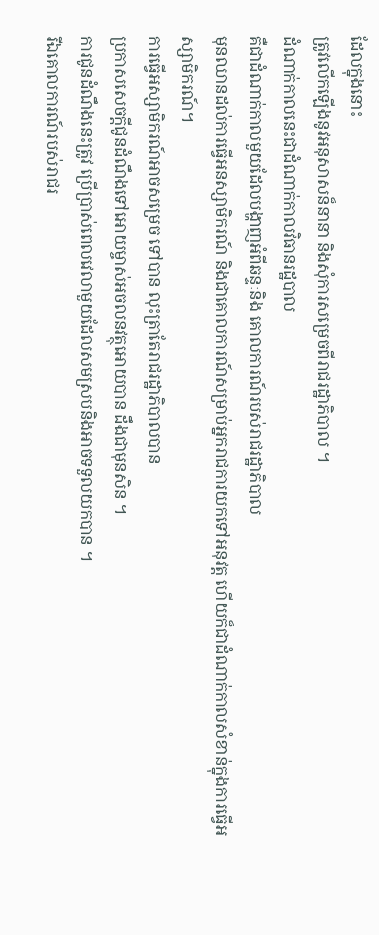ដែលក្នុងនោះ
ត្រូវលើកឡើងនូវអនុសាសន៏នានា និងសុំការសម្រេចពីរាជរដ្ឋាភិបាល ។
ដំណាក់កាលនេះជាដំណាក់កាលវិធានរដ្ឋបាល
គឺជាដំណាក់កាលមួយដែលបង្ហាញអំពីឆន្ទៈនិង គោលការណ៍របស់រាជរដ្ឋាភិបាល
មុនឈានដល់ការធ្វើអនស្សាមិករណ៍ និងជាគោលការណ៍សម្រាប់អ្នករាជការយកទៅអនុវត្ត ហើយក៏ជាដំណាក់កាលសំខាន់ក្នុងការធ្វើអស្សាមិករណ៍។
ការធ្វើអស្សាមិករណ៍អាចសម្រេច ទៅបាន លុះត្រាតែរាជរដ្ឋាភិបាលបាន
ប្រកាសសេចក្តីជូនដំណឹងទៅអោយម្ចាស់អចលនវត្ថុអោយបាន ដឹងជាមុនសិន ។
ការជូនដំណឹងនេះត្រូវ ប្រើប្រាស់ពេលវេលាមួយដែលសមស្របនិងអាចទទួលយកបាន ។
រីឯគោលការណ៍របស់រាជរ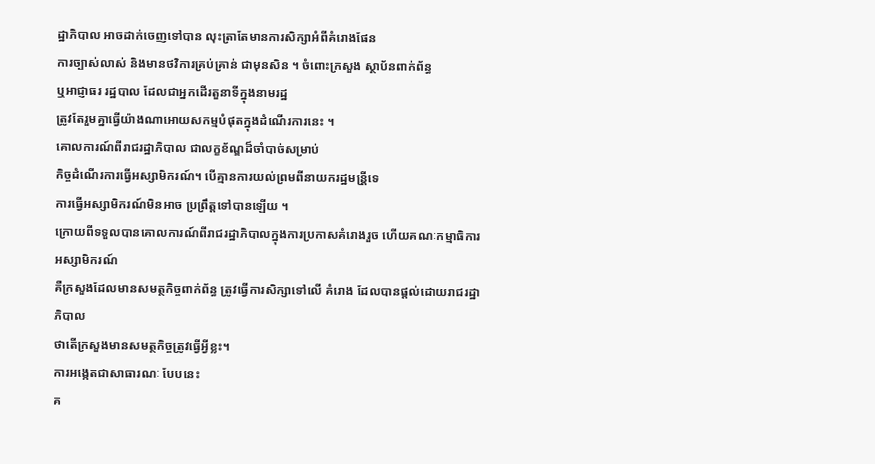ដ្ឋាភិបាល អាចដាក់ចេញទៅបាន លុះត្រាតែមានការសិក្សាអំពីគំរោងផែន
ការច្បាស់លាស់ និងមានថវិការគ្រប់គ្រាន់ ជាមុនសិន ។ ចំពោះក្រសួង ស្ថាប័នពាក់ព័ន្ធ
ឬអាជ្ញាធរ រដ្ឋបាល ដែលជាអ្នកដើរតួនាទីក្នុងនាមរដ្ឋ
ត្រូវតែរួមគ្នាធ្វើយ៉ាងណាអោយសកម្មបំផុតក្នុងដំណើរការនេះ ។
គោលការណ៍ពីរាជរដ្ឋាភិបាល ជាលក្ខខ័ណ្ឌដ៏ចាំបាច់សម្រាប់
កិច្ចដំណើរការធ្វើអស្សាមិករណ៍។ បើគ្មានការយល់ព្រមពីនាយករដ្ឋមន្រី្តទេ
ការធ្វើអស្សាមិករណ៍មិនអាច ប្រព្រឹត្តទៅបានឡើយ ។
ក្រោយពីទទួលបានគោលការណ៍ពីរាជរដ្ឋាភិបាលក្នុងការប្រកាសគំរោងរួច ហើយគណៈកម្មាធិការអស្សាមិករណ៍
គឺក្រសួងដែលមានសមត្ថកិច្ចពាក់ព័ន្ធ ត្រូវធ្វើការសិក្សាទៅលើ គំរោង ដែលបានផ្តល់ដោយរាជរដ្ឋាភិបាល
ថាតើក្រសួងមានសមត្ថកិច្ចត្រូវធ្វើអ្វីខ្លះ។
ការអង្កេតជាសាធារណៈ បែបនេះ
គ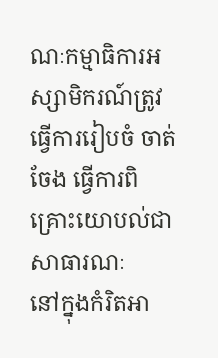ណៈកម្មាធិការអស្សាមិករណ៍ត្រូវធ្វើការរៀបចំ ចាត់ចែង ធ្វើការពិគ្រោះយោបល់ជាសាធារណៈ
នៅក្នុងកំរិតអា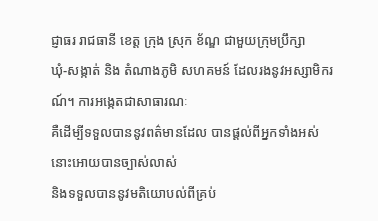ជ្ញាធរ រាជធានី ខេត្ត ក្រុង ស្រុក ខ័ណ្ឌ ជាមួយក្រុមប្រឹក្សា
ឃុំ-សង្កាត់ និង តំណាងភូមិ សហគមន៍ ដែលរងនូវអស្សាមិករណ៍។ ការអង្កេតជាសាធារណៈ
គឺដើម្បីទទួលបាននូវពត៌មានដែល បានផ្តល់ពីអ្នកទាំងអស់នោះអោយបានច្បាស់លាស់
និងទទួលបាននូវមតិយោបល់ពីគ្រប់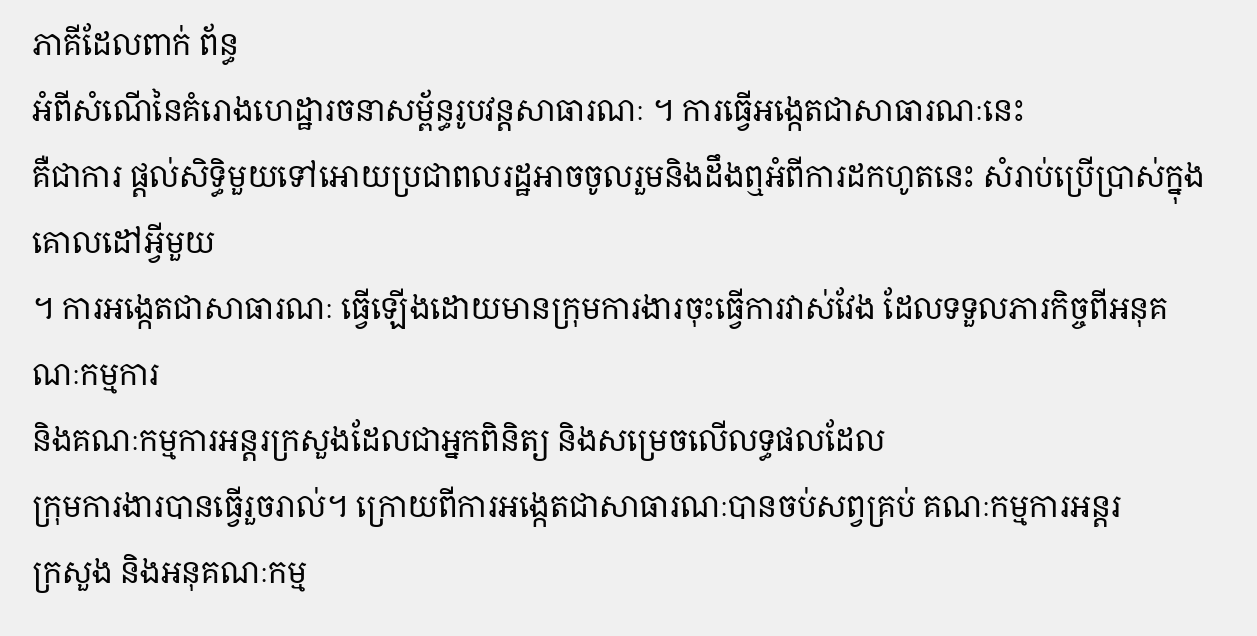ភាគីដែលពាក់ ព័ន្ធ
អំពីសំណើនៃគំរោងហេដ្ឋារចនាសម្ព័ន្ធរូបវន្តសាធារណៈ ។ ការធ្វើអង្កេតជាសាធារណៈនេះ
គឺជាការ ផ្តល់សិទិ្ធមួយទៅអោយប្រជាពលរដ្ឋអាចចូលរួមនិងដឹងឮអំពីការដកហូតនេះ សំរាប់ប្រើប្រាស់ក្នុងគោលដៅអ្វីមួយ
។ ការអង្កេតជាសាធារណៈ ធ្វើឡើងដោយមានក្រុមការងារចុះធ្វើការវាស់វែង ដែលទទួលភារកិច្ចពីអនុគណៈកម្មការ
និងគណៈកម្មការអន្តរក្រសួងដែលជាអ្នកពិនិត្យ និងសម្រេចលើលទ្ធផលដែល
ក្រុមការងារបានធ្វើរួចរាល់។ ក្រោយពីការអង្កេតជាសាធារណៈបានចប់សព្វគ្រប់ គណៈកម្មការអន្តរ
ក្រសួង និងអនុគណៈកម្ម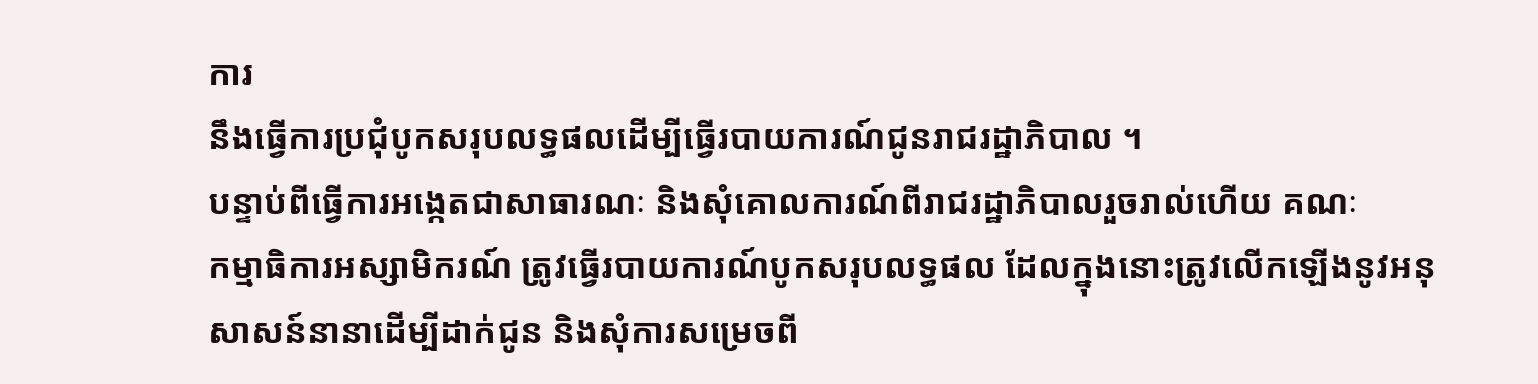ការ
នឹងធ្វើការប្រជុំបូកសរុបលទ្ធផលដើម្បីធ្វើរបាយការណ៍ជូនរាជរដ្ឋាភិបាល ។
បន្ទាប់ពីធ្វើការអង្កេតជាសាធារណៈ និងសុំគោលការណ៍ពីរាជរដ្ឋាភិបាលរួចរាល់ហើយ គណៈ
កម្មាធិការអស្សាមិករណ៍ ត្រូវធ្វើរបាយការណ៍បូកសរុបលទ្ធផល ដែលក្នុងនោះត្រូវលើកឡើងនូវអនុ
សាសន៍នានាដើម្បីដាក់ជូន និងសុំការសម្រេចពី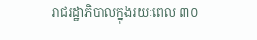រាជរដ្ឋាភិបាលក្នុងរយៈពេល ៣០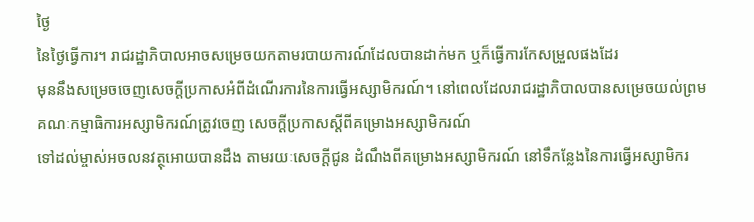ថ្ងៃ
នៃថ្ងៃធ្វើការ។ រាជរដ្ឋាភិបាលអាចសម្រេចយកតាមរបាយការណ៍ដែលបានដាក់មក ឬក៏ធ្វើការកែសម្រួលផងដែរ
មុននឹងសម្រេចចេញសេចក្តីប្រកាសអំពីដំណើរការនៃការធ្វើអស្សាមិករណ៍។ នៅពេលដែលរាជរដ្ឋាភិបាលបានសម្រេចយល់ព្រម
គណៈកម្មាធិការអស្សាមិករណ៍ត្រូវចេញ សេចក្តីប្រកាសស្តីពីគម្រោងអស្សាមិករណ៍
ទៅដល់ម្ចាស់អចលនវត្ថុអោយបានដឹង តាមរយៈសេចក្តីជូន ដំណឹងពីគម្រោងអស្សាមិករណ៍ នៅទឹកន្លែងនៃការធ្វើអស្សាមិករ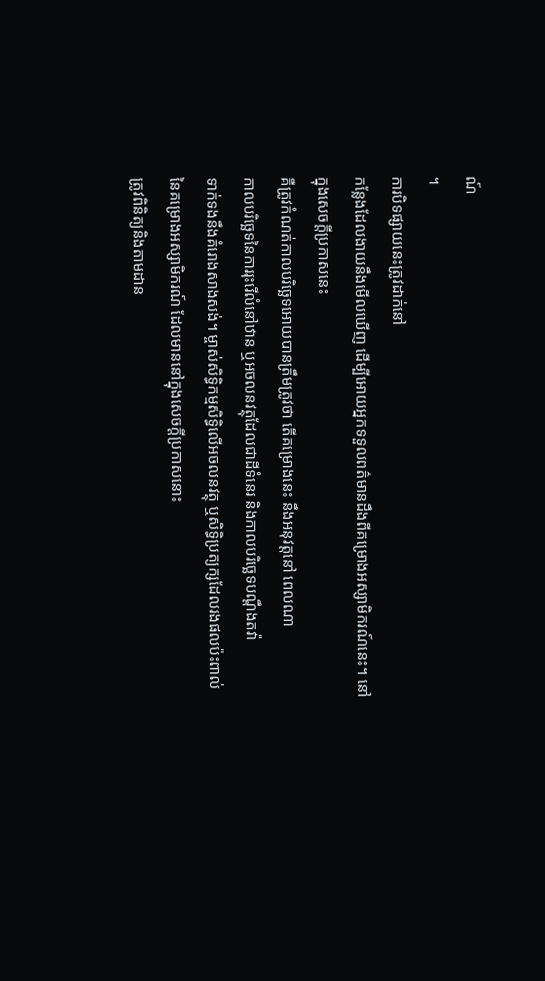ណ៍
។
ការបិទផ្សាយនេះត្រូវដាក់នៅ
កន្លែងដែលងាយនឹងមើលឃើញ ដើម្បីអោយអ្នកទទួលពត៌មានដឹងពីគម្រោងអស្សាមិករណ៍នេះ។ នៅក្នុងសេចក្តីប្រកាសនេះ
គឺត្រូវកំណត់កាលបរិច្ឆេទអោយបានត្រឹមត្រូវថា តើគម្រោងនេះ នឹងអនុវត្តនៅ ពេលណា
កាលបរិច្ឆេទនៃការរុះរើលំនៅឋាន ឬអចលនវត្ថុដែលជាដីទំនេរ និងកាលបរិច្ឆេទបណ្តឹងតវ៉ា
ទាក់ទងនឹងគំរោងសាងសង់។ ម្ចាស់សិទ្ធិកម្មសិទ្ធិលើអចលនវត្ថុ ឬសិទ្ធិប្រត្យក្សដែលរងផលប៉ះពាល់
នៃគម្រោងអស្សាមិករណ៍ ដែលមាននៅក្នុងសេចក្តីប្រកាសនោះ
ត្រូវពិនិត្យនិងតាមដាន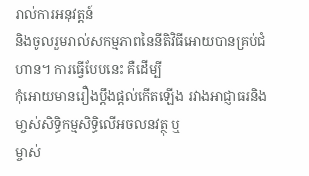រាល់ការអនុវត្តន៍
និងចូលរួមរាល់សកម្មភាពនៃនីតិវិធីអោយបានគ្រប់ជំហាន។ ការធ្វើបែបនេះ គឺដើម្បី
កុំអោយមានរឿងប្តឹងផ្តល់កើតឡើង រវាងអាជ្ញាធរនិងមា្ចស់សិទ្ធិកម្មសិទ្ធិលើអចលនវត្ថុ ឬ
ម្ចាស់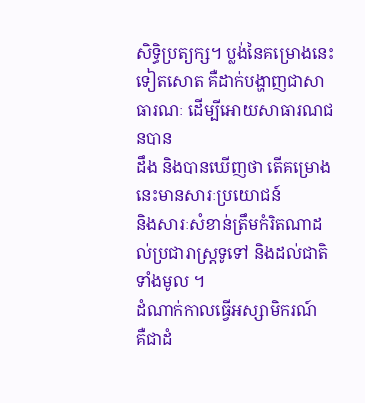សិទ្ធិប្រត្យក្ស។ ប្លង់នៃគម្រោងនេះទៀតសោត គឺដាក់បង្ហាញជាសាធារណៈ ដើម្បីអោយសាធារណជនបាន
ដឹង និងបានឃើញថា តើគម្រោងនេះមានសារៈប្រយោជន៍
និងសារៈសំខាន់ត្រឹមកំរិតណាដល់ប្រជារាស្រ្តទូទៅ និងដល់ជាតិទាំងមូល ។
ដំណាក់កាលធ្វើអស្សាមិករណ៍
គឺជាដំ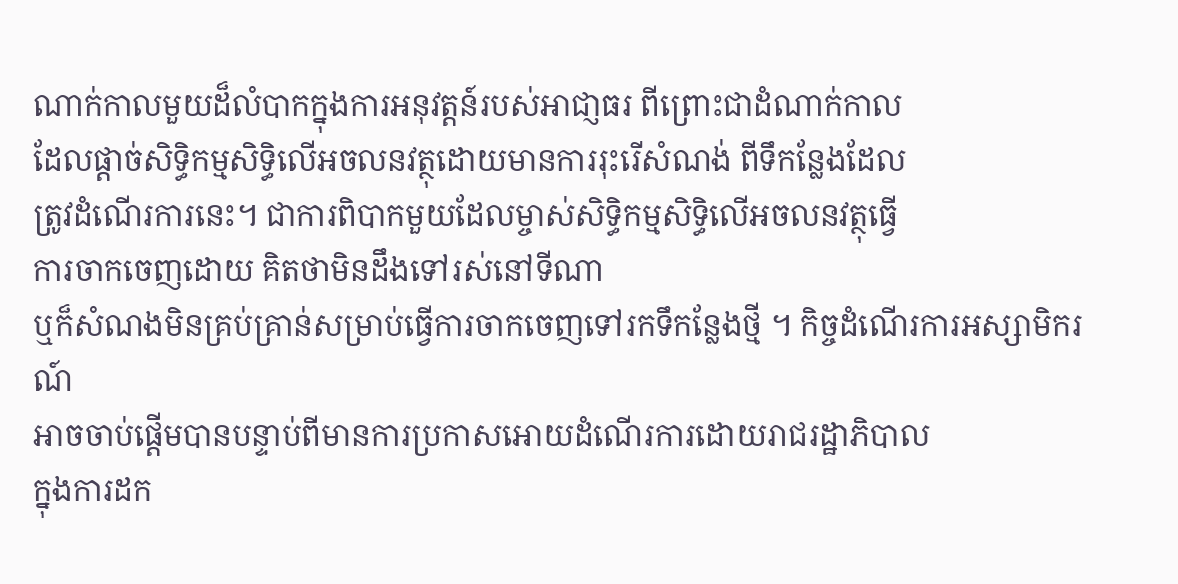ណាក់កាលមួយដ៏លំបាកក្នុងការអនុវត្តន៍របស់អាជា្ញធរ ពីព្រោះជាដំណាក់កាល
ដែលផ្ដាច់សិទ្ធិកម្មសិទ្ធិលើអចលនវត្ថុដោយមានការរុះរើសំណង់ ពីទឹកន្លែងដែល
ត្រូវដំណើរការនេះ។ ជាការពិបាកមួយដែលម្ចាស់សិទ្ធិកម្មសិទ្ធិលើអចលនវត្ថុធ្វើ
ការចាកចេញដោយ គិតថាមិនដឹងទៅរស់នៅទីណា
ឬក៏សំណងមិនគ្រប់គ្រាន់សម្រាប់ធ្វើការចាកចេញទៅរកទឹកន្លែងថ្មី ។ កិច្ចដំណើរការអស្សាមិករណ៍
អាចចាប់ផ្ដើមបានបន្ទាប់ពីមានការប្រកាសអោយដំណើរការដោយរាជរដ្ឋាភិបាល
ក្នុងការដក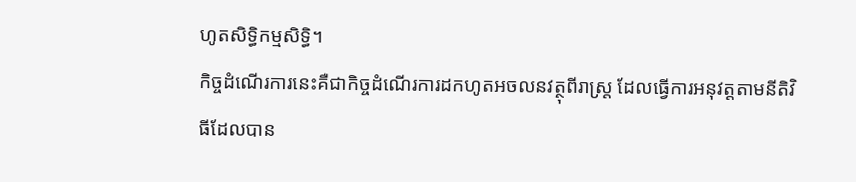ហូតសិទ្ធិកម្មសិទ្ធិ។
កិច្ចដំណើរការនេះគឺជាកិច្ចដំណើរការដកហូតអចលនវត្ថុពីរាស្ត្រ ដែលធ្វើការអនុវត្តតាមនីតិវិធីដែលបាន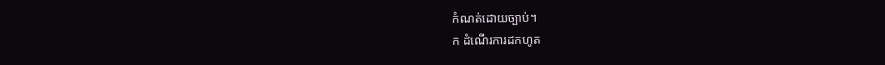កំណត់ដោយច្បាប់។
ក ដំណើរការដកហូត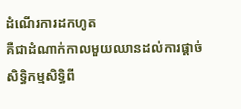ដំណើរការដកហូត
គឺជាដំណាក់កាលមួយឈានដល់ការផ្ដាច់សិទ្ធិកម្មសិទ្ធិពី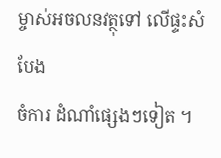ម្ចាស់អចលនវត្ថុទៅ លើផ្ទះសំបែង
ចំការ ដំណាំផ្សេងៗទៀត ។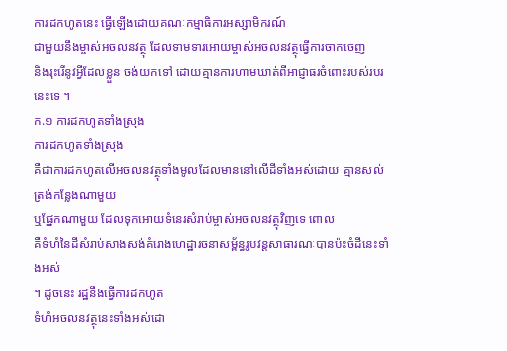ការដកហូតនេះ ធ្វើឡើងដោយគណៈកម្មាធិការអស្សាមិករណ៍
ជាមួយនឹងម្ចាស់អចលនវត្ថុ ដែលទាមទារអោយម្ចាស់អចលនវត្ថុធ្វើការចាកចេញ
និងរុះរើនូវអ្វីដែលខ្លួន ចង់យកទៅ ដោយគ្មានការហាមឃាត់ពីអាជ្ញាធរចំពោះរបស់របរនេះទេ ។
ក.១ ការដកហូតទាំងស្រុង
ការដកហូតទាំងស្រុង
គឺជាការដកហូតលើអចលនវត្ថុទាំងមូលដែលមាននៅលើដីទាំងអស់ដោយ គ្មានសល់ត្រង់កន្លែងណាមួយ
ឬផ្នែកណាមួយ ដែលទុកអោយទំនេរសំរាប់ម្ចាស់អចលនវត្ថុវិញទេ ពោល
គឺទំហំនៃដីសំរាប់សាងសង់គំរោងហេដ្ឋារចនាសម្ព័ន្ធរូបវន្ដសាធារណៈបានប៉ះចំដីនេះទាំងអស់
។ ដូចនេះ រដ្ឋនឹងធ្វើការដកហូត
ទំហំអចលនវត្ថុនេះទាំងអស់ដោ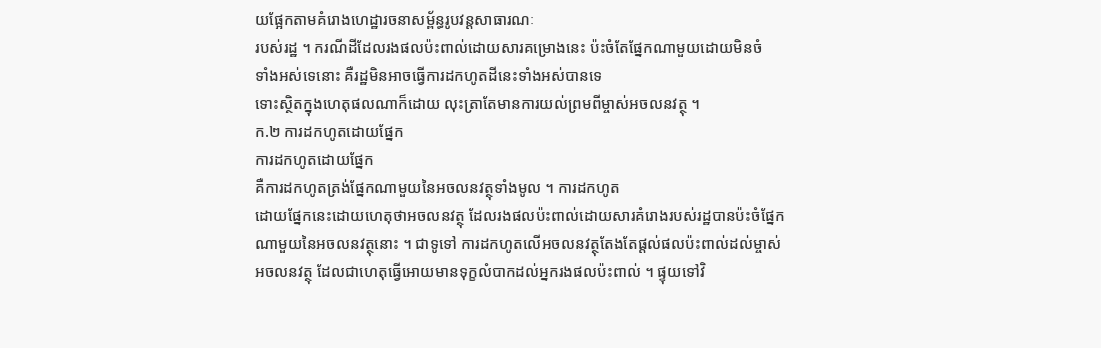យផ្អែកតាមគំរោងហេដ្ឋារចនាសម្ព័ន្ធរូបវន្ដសាធារណៈ
របស់រដ្ឋ ។ ករណីដីដែលរងផលប៉ះពាល់ដោយសារគម្រោងនេះ ប៉ះចំតែផ្នែកណាមួយដោយមិនចំ
ទាំងអស់ទេនោះ គឺរដ្ឋមិនអាចធ្វើការដកហូតដីនេះទាំងអស់បានទេ
ទោះស្ថិតក្នុងហេតុផលណាក៏ដោយ លុះត្រាតែមានការយល់ព្រមពីម្ចាស់អចលនវត្ថុ ។
ក.២ ការដកហូតដោយផ្នែក
ការដកហូតដោយផ្នែក
គឺការដកហូតត្រង់ផ្នែកណាមួយនៃអចលនវត្ថុទាំងមូល ។ ការដកហូត
ដោយផ្នែកនេះដោយហេតុថាអចលនវត្ថុ ដែលរងផលប៉ះពាល់ដោយសារគំរោងរបស់រដ្ឋបានប៉ះចំផ្នែក
ណាមួយនៃអចលនវត្ថុនោះ ។ ជាទូទៅ ការដកហូតលើអចលនវត្ថុតែងតែផ្ដល់ផលប៉ះពាល់ដល់ម្ចាស់
អចលនវត្ថុ ដែលជាហេតុធ្វើអោយមានទុក្ខលំបាកដល់អ្នករងផលប៉ះពាល់ ។ ផ្ទុយទៅវិ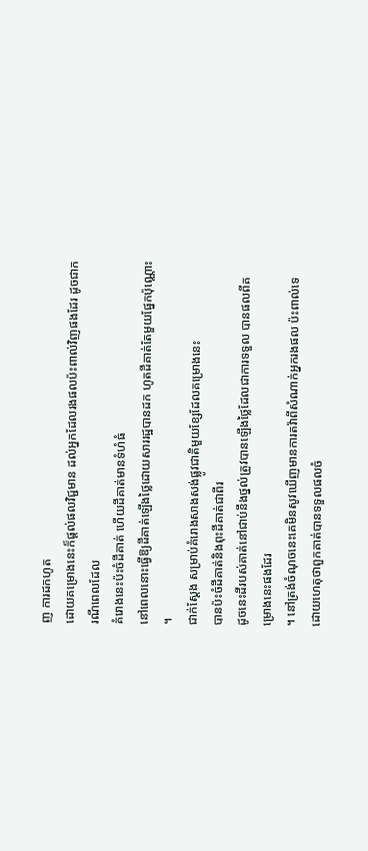ញ ការដកហូត
ដោយគម្រោងនេះក៏ផ្តល់ផលវិជ្ជមាន ដល់អ្នកដែលរងផលប៉ះពាល់វិញផងដែរ ដូចជាករណីពេលដែល
គំរោងនេះប៉ះចំដីគាត់ ហើយដីគាត់មានទំហំធំ
នៅពេលនោះធ្វើឱ្យដីគាត់ឡើងថ្លៃដោយសាររដ្ឋបានដក ហូតដីគាត់តែមួយផ្នែកប៉ុណ្ណោះ ។
ជាក់ស្ដែង សម្រាប់គំរោងសាងសង់ផ្លូវជាតិមួយខ្សែដែលគម្រោងនេះ
បានប៉ះចំដីគាត់និងពុះដីគាត់ជាពីរ
ដូចនេះដីរបស់គាត់នៅជាប់នឹងថ្នល់ត្រូវបានឡើងថ្លៃដែលជាការទទួល បានផលពីគម្រោងនេះផងដែរ
។ នៅត្រង់ចំណុចនេះគេមិនសូវឃើញមានការតវ៉ាពីសំណាក់អ្នករងផល ប៉ះពាល់ទេ ដោយហេតុថាពួកគាត់បានទទួលផលចំ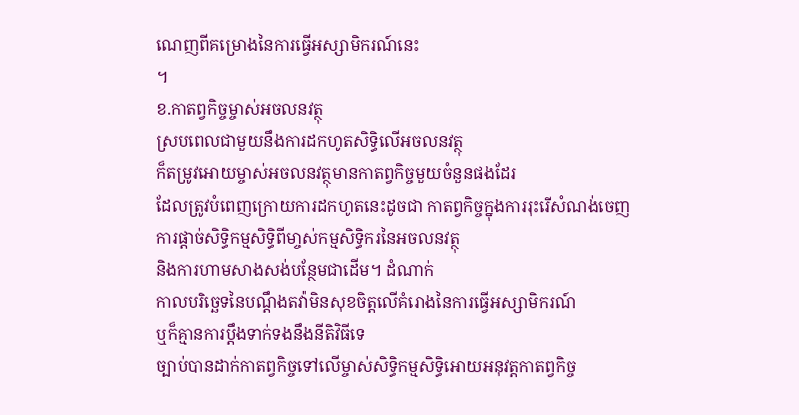ណេញពីគម្រោងនៃការធ្វើអស្សាមិករណ៍នេះ
។
ខ.កាតព្វកិច្ចម្ចាស់អចលនវត្ថុ
ស្របពេលជាមួយនឹងការដកហូតសិទ្ធិលើអចលនវត្ថុ
ក៏តម្រូវអោយម្ចាស់អចលនវត្ថុមានកាតព្វកិច្ចមួយចំនួនផងដែរ
ដែលត្រូវបំពេញក្រោយការដកហូតនេះដូចជា កាតព្វកិច្ចក្នុងការរុះរើសំណង់ចេញ
ការផ្ដាច់សិទិ្ធកម្មសិទិ្ធពីមា្ចស់កម្មសិទិ្ធករនៃអចលនវត្ថុ
និងការហាមសាងសង់បន្ថែមជាដើម។ ដំណាក់
កាលបរិច្ឆេទនៃបណ្ដឹងតវ៉ាមិនសុខចិត្តលើគំរោងនៃការធ្វើអស្សាមិករណ៍
ឬក៏គ្មានការប្ដឹងទាក់ទងនឹងនីតិវិធីទេ
ច្បាប់បានដាក់កាតព្វកិច្ចទៅលើម្ចាស់សិទិ្ធកម្មសិទិ្ធអោយអនុវត្តកាតព្វកិច្ច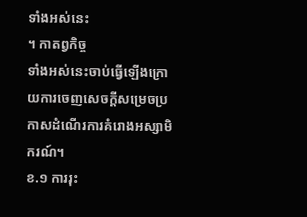ទាំងអស់នេះ
។ កាតព្វកិច្ច
ទាំងអស់នេះចាប់ធ្វើឡើងក្រោយការចេញសេចក្តីសម្រេចប្រកាសដំណើរការគំរោងអស្សាមិករណ៍។
ខ.១ ការរុះ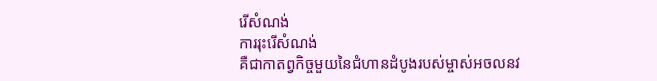រើសំណង់
ការរុះរើសំណង់
គឺជាកាតព្វកិច្ចមួយនៃជំហានដំបូងរបស់ម្ចាស់អចលនវ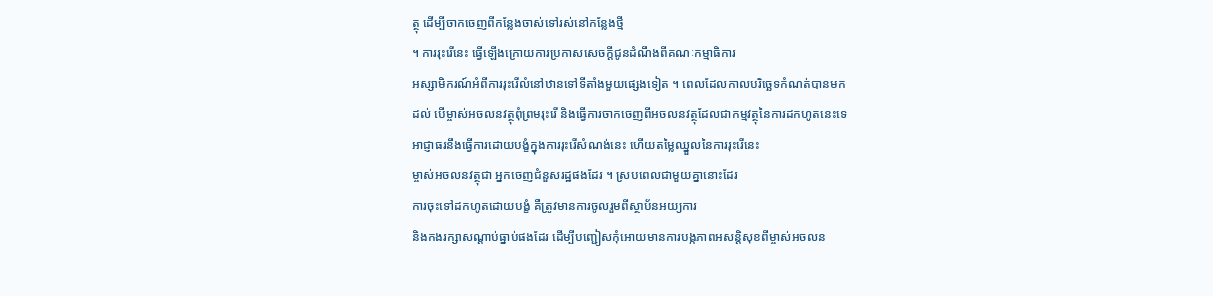ត្ថុ ដើម្បីចាកចេញពីកន្លែងចាស់ទៅរស់នៅកន្លែងថ្មី
។ ការរុះរើនេះ ធ្វើឡើងក្រោយការប្រកាសសេចក្តីជូនដំណឹងពីគណៈកម្មាធិការ
អស្សាមិករណ៍អំពីការរុះរើលំនៅឋានទៅទីតាំងមួយផ្សេងទៀត ។ ពេលដែលកាលបរិច្ឆេទកំណត់បានមក
ដល់ បើម្ចាស់អចលនវត្ថុពុំព្រមរុះរើ និងធ្វើការចាកចេញពីអចលនវត្ថុដែលជាកម្មវត្ថុនៃការដកហូតនេះទេ
អាជ្ញាធរនឹងធ្វើការដោយបង្ខំក្នុងការរុះរើសំណង់នេះ ហើយតម្លៃឈ្នួលនៃការរុះរើនេះ
ម្ចាស់អចលនវត្ថុជា អ្នកចេញជំនួសរដ្ឋផងដែរ ។ ស្របពេលជាមួយគ្នានោះដែរ
ការចុះទៅដកហូតដោយបង្ខំ គឺត្រូវមានការចូលរួមពីស្ថាប័នអយ្យការ
និងកងរក្សាសណ្ដាប់ធ្នាប់ផងដែរ ដើម្បីបញ្ជៀសកុំអោយមានការបង្កភាពអសន្តិសុខពីម្ចាស់អចលន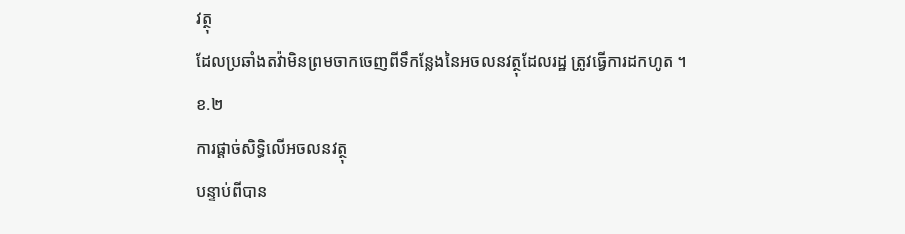វត្ថុ
ដែលប្រឆាំងតវ៉ាមិនព្រមចាកចេញពីទឹកន្លែងនៃអចលនវត្ថុដែលរដ្ឋ ត្រូវធ្វើការដកហូត ។
ខ.២
ការផ្ដាច់សិទិ្ធលើអចលនវត្ថុ
បន្ទាប់ពីបាន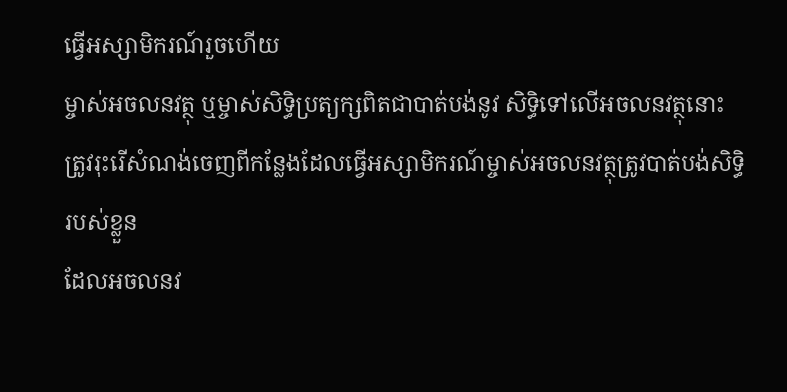ធ្វើអស្សាមិករណ៍រួចហើយ
ម្ចាស់អចលនវត្ថុ ឬម្ចាស់សិទិ្ធប្រត្យក្សពិតជាបាត់បង់នូវ សិទិ្ធទៅលើអចលនវត្ថុនោះ ត្រូវរុះរើសំណង់ចេញពីកន្លែងដែលធ្វើអស្សាមិករណ៍ម្ចាស់អចលនវត្ថុត្រូវបាត់បង់សិទ្ធិរបស់ខ្លួន
ដែលអចលនវ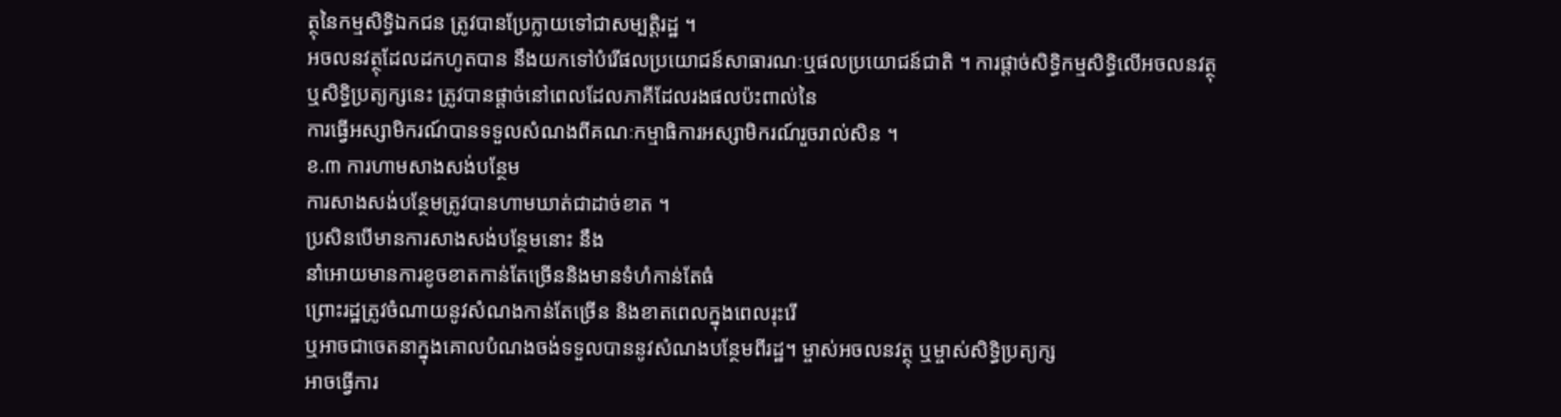ត្ថុនៃកម្មសិទិ្ធឯកជន ត្រូវបានប្រែក្លាយទៅជាសម្បត្តិរដ្ឋ ។
អចលនវត្ថុដែលដកហូតបាន នឹងយកទៅបំរើផលប្រយោជន៍សាធារណៈឬផលប្រយោជន៍ជាតិ ។ ការផ្ដាច់សិទិ្ធកម្មសិទ្ធិលើអចលនវត្ថុ
ឬសិទិ្ធប្រត្យក្សនេះ ត្រូវបានផ្ដាច់នៅពេលដែលភាគីដែលរងផលប៉ះពាល់នៃ
ការធ្វើអស្សាមិករណ៍បានទទួលសំណងពីគណៈកម្មាធិការអស្សាមិករណ៍រួចរាល់សិន ។
ខ.៣ ការហាមសាងសង់បន្ថែម
ការសាងសង់បន្ថែមត្រូវបានហាមឃាត់ជាដាច់ខាត ។
ប្រសិនបើមានការសាងសង់បន្ថែមនោះ នឹង
នាំអោយមានការខូចខាតកាន់តែច្រើននិងមានទំហំកាន់តែធំ
ព្រោះរដ្ឋត្រូវចំណាយនូវសំណងកាន់តែច្រើន និងខាតពេលក្នុងពេលរុះរើ
ឬអាចជាចេតនាក្នុងគោលបំណងចង់ទទួលបាននូវសំណងបន្ថែមពីរដ្ឋ។ ម្ចាស់អចលនវត្ថុ ឬម្ចាស់សិទិ្ធប្រត្យក្ស
អាចធើ្វការ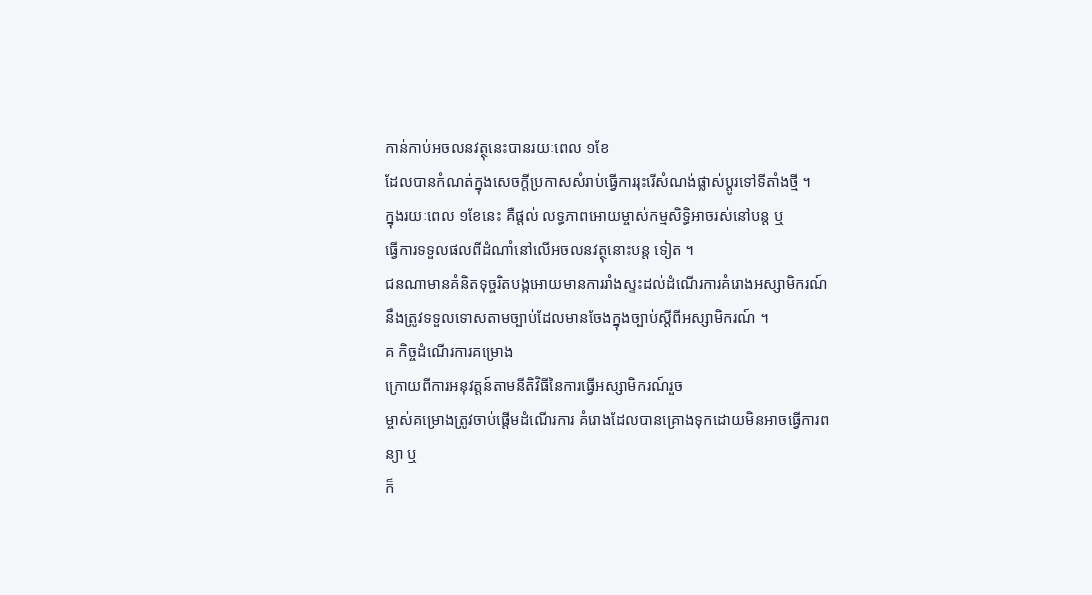កាន់កាប់អចលនវត្ថុនេះបានរយៈពេល ១ខែ
ដែលបានកំណត់ក្នុងសេចក្តីប្រកាសសំរាប់ធើ្វការរុះរើសំណង់ផ្លាស់ប្តូរទៅទីតាំងថ្មី ។
ក្នុងរយៈពេល ១ខែនេះ គឺផ្តល់ លទ្ធភាពអោយម្ចាស់កម្មសិទិ្ធអាចរស់នៅបន្ត ឬ
ធើ្វការទទួលផលពីដំណាំនៅលើអចលនវត្ថុនោះបន្ត ទៀត ។
ជនណាមានគំនិតទុច្ចរិតបង្កអោយមានការរាំងស្ទះដល់ដំណើរការគំរោងអស្សាមិករណ៍
នឹងត្រូវទទួលទោសតាមច្បាប់ដែលមានចែងក្នុងច្បាប់ស្តីពីអស្សាមិករណ៍ ។
គ កិច្ចដំណើរការគម្រោង
ក្រោយពីការអនុវត្ដន៍តាមនីតិវិធីនៃការធ្វើអស្សាមិករណ៍រួច
ម្ចាស់គម្រោងត្រូវចាប់ផ្ដើមដំណើរការ គំរោងដែលបានគ្រោងទុកដោយមិនអាចធ្វើការពន្យា ឬ
ក៏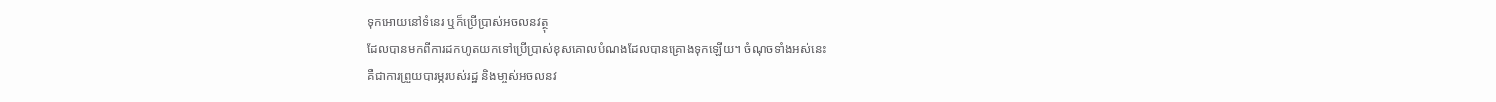ទុកអោយនៅទំនេរ ឬក៏ប្រើប្រាស់អចលនវត្ថុ
ដែលបានមកពីការដកហូតយកទៅប្រើប្រាស់ខុសគោលបំណងដែលបានគ្រោងទុកឡើយ។ ចំណុចទាំងអស់នេះ
គឺជាការព្រួយបារម្ភរបស់រដ្ឋ និងមា្ចស់អចលនវ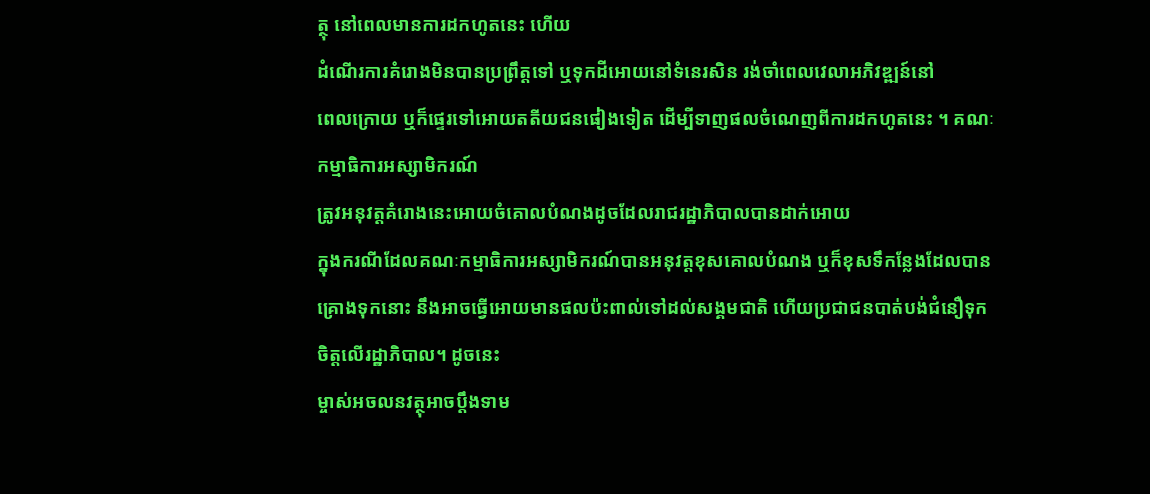ត្ថុ នៅពេលមានការដកហូតនេះ ហើយ
ដំណើរការគំរោងមិនបានប្រព្រឹត្តទៅ ឬទុកដីអោយនៅទំនេរសិន រង់ចាំពេលវេលាអភិវឌ្ឍន៍នៅ
ពេលក្រោយ ឬក៏ផ្ទេរទៅអោយតតីយជនផៀងទៀត ដើម្បីទាញផលចំណេញពីការដកហូតនេះ ។ គណៈ
កម្មាធិការអស្សាមិករណ៍
ត្រូវអនុវត្តគំរោងនេះអោយចំគោលបំណងដូចដែលរាជរដ្ឋាភិបាលបានដាក់អោយ
ក្នុងករណីដែលគណៈកម្មាធិការអស្សាមិករណ៍បានអនុវត្តខុសគោលបំណង ឬក៏ខុសទឹកនែ្លងដែលបាន
គ្រោងទុកនោះ នឹងអាចធើ្វអោយមានផលប៉ះពាល់ទៅដល់សង្គមជាតិ ហើយប្រជាជនបាត់បង់ជំនឿទុក
ចិត្តលើរដ្ឋាភិបាល។ ដូចនេះ
ម្ចាស់អចលនវត្ថុអាចប្តឹងទាម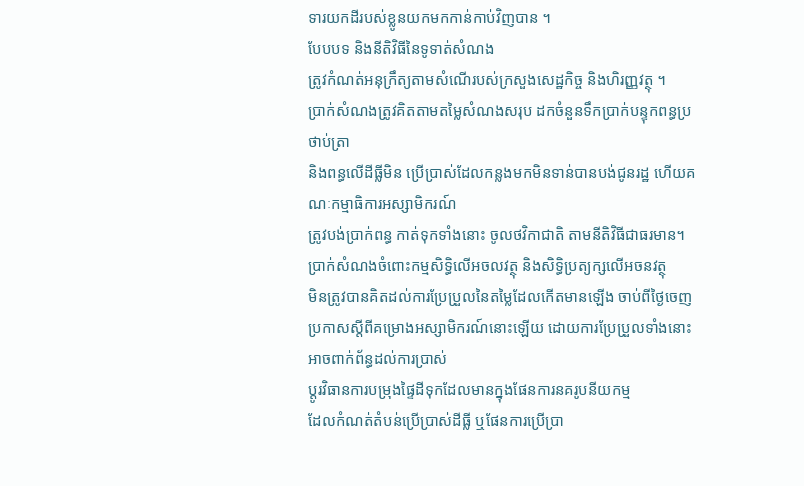ទារយកដីរបស់ខ្លូនយកមកកាន់កាប់វិញបាន ។
បែបបទ និងនីតិវិធីនៃទូទាត់សំណង
ត្រូវកំណត់អនុក្រឹត្យតាមសំណើរបស់ក្រសួងសេដ្ឋកិច្ច និងហិរញ្ញវត្ថុ ។
ប្រាក់សំណងត្រូវគិតតាមតម្លៃសំណងសរុប ដកចំនួនទឹកប្រាក់បន្ទុកពន្ធប្រថាប់ត្រា
និងពន្ធលើដីធ្លីមិន ប្រើប្រាស់ដែលកន្លងមកមិនទាន់បានបង់ជូនរដ្ឋ ហើយគណៈកម្មាធិការអស្សាមិករណ៍
ត្រូវបង់ប្រាក់ពន្ធ កាត់ទុកទាំងនោះ ចូលថវិកាជាតិ តាមនីតិវិធីជាធរមាន។
បា្រក់សំណងចំពោះកម្មសិទ្ធិលើអចលវត្ថុ និងសិទ្ធិប្រត្យក្សលើអចនវត្ថុ
មិនត្រូវបានគិតដល់ការប្រែប្រួលនៃតម្លៃដែលកើតមានឡើង ចាប់ពីថ្ងៃចេញ
ប្រកាសស្តីពីគម្រោងអស្សាមិករណ៍នោះឡើយ ដោយការប្រែប្រួលទាំងនោះ
អាចពាក់ព័ន្ធដល់ការប្រាស់
ប្តូរវិធានការបម្រុងផ្ទៃដីទុកដែលមានក្នុងផែនការនគរូបនីយកម្ម
ដែលកំណត់តំបន់ប្រើប្រាស់ដីធ្លី ឬផែនការប្រើប្រា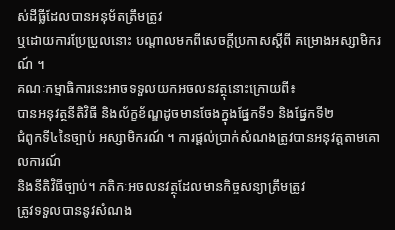ស់ដីធ្លីដែលបានអនុម័តត្រឹមត្រូវ
ឬដោយការប្រែប្រួលនោះ បណ្តាលមកពីសេចក្តីប្រកាសស្តីពី គម្រោងអស្សាមិករណ៍ ។
គណៈកម្មាធិការនេះអាចទទួលយកអចលនវត្ថុនោះក្រោយពី៖
បានអនុវត្ថនីតិវិធី និងល័ក្ខខ័ណ្ឌដូចមានចែងក្នុងផ្នែកទី១ និងផ្នែកទី២
ជំពូកទី៤នៃច្បាប់ អស្សាមិករណ៍ ។ ការផ្តល់ប្រាក់សំណងត្រូវបានអនុវត្តតាមគោលការណ៍
និងនីតិវិធីច្បាប់។ ភតិកៈអចលនវត្ថុដែលមានកិច្ចសន្យាត្រឹមត្រូវ
ត្រូវទទួលបាននូវសំណង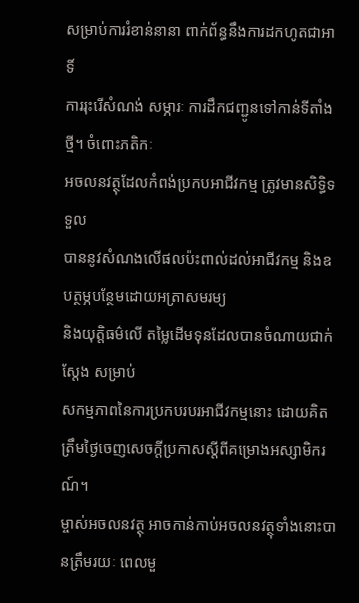សម្រាប់ការរំខាន់នានា ពាក់ព័ន្ធនឹងការដកហូតជាអាទិ៍
ការរុះរើសំណង់ សម្ភារៈ ការដឹកជញ្ជូនទៅកាន់ទីតាំងថ្មី។ ចំពោះភតិកៈ
អចលនវត្ថុដែលកំពង់ប្រកបអាជីវកម្ម ត្រូវមានសិទ្ធិទទួល
បាននូវសំណងលើផលប៉ះពាល់ដល់អាជីវកម្ម និងឧបត្ថម្ភបន្ថែមដោយអត្រាសមរម្យ
និងយុត្តិធម៌លើ តម្លៃដើមទុនដែលបានចំណាយជាក់ស្តែង សម្រាប់
សកម្មភាពនៃការប្រកបរបរអាជីវកម្មនោះ ដោយគិតត្រឹមថ្ងៃចេញសេចក្តីប្រកាសស្តីពីគម្រោងអស្សាមិករណ៍។
ម្ចាស់អចលនវត្ថុ អាចកាន់កាប់អចលនវត្ថុទាំងនោះបានត្រឹមរយៈ ពេលមួ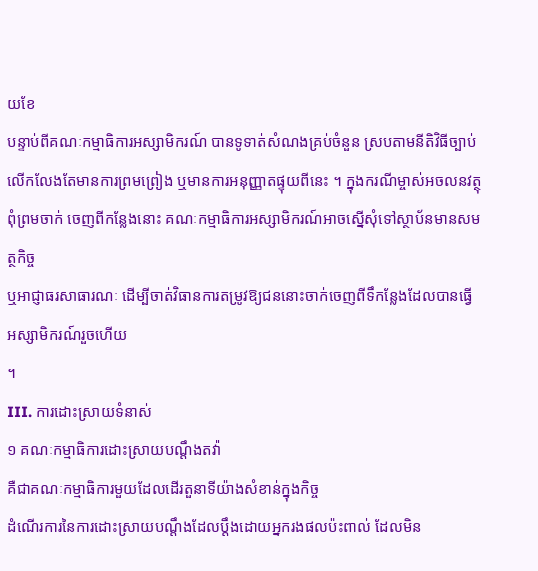យខែ
បន្ទាប់ពីគណៈកម្មាធិការអស្សាមិករណ៍ បានទូទាត់សំណងគ្រប់ចំនួន ស្របតាមនីតិវិធីច្បាប់
លើកលែងតែមានការព្រមព្រៀង ឬមានការអនុញ្ញាតផ្ទុយពីនេះ ។ ក្នុងករណីម្ចាស់អចលនវត្ថុ
ពុំព្រមចាក់ ចេញពីកន្លែងនោះ គណៈកម្មាធិការអស្សាមិករណ៍អាចស្នើសុំទៅស្ថាប័នមានសមត្ថកិច្ច
ឬអាជ្ញាធរសាធារណៈ ដើម្បីចាត់វិធានការតម្រូវឱ្យជននោះចាក់ចេញពីទឹកន្លែងដែលបានធ្វើអស្សាមិករណ៍រួចហើយ
។
III. ការដោះស្រាយទំនាស់
១ គណៈកម្មាធិការដោះស្រាយបណ្ដឹងតវ៉ា
គឺជាគណៈកម្មាធិការមួយដែលដើរតួនាទីយ៉ាងសំខាន់ក្នុងកិច្ច
ដំណើរការនៃការដោះស្រាយបណ្តឹងដែលប្ដឹងដោយអ្នករងផលប៉ះពាល់ ដែលមិន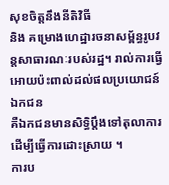សុខចិត្តនឹងនីតិវិធី
និង គម្រោងហេដ្ឋារចនាសម្ព័ន្ធរូបវន្តសាធារណៈរបស់រដ្ឋ។ រាល់ការធើ្វអោយប៉ះពាល់ដល់ផលប្រយោជន៍ឯកជន
គឺឯកជនមានសិទិ្ធប្តឹងទៅតុលាការដើម្បីធ្វើការដោះស្រាយ ។
ការប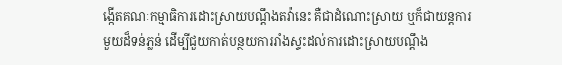ង្កើតគណៈកម្មាធិការដោះស្រាយបណ្តឹងតវ៉ានេះ គឺជាដំណោះស្រាយ ឬក៏ជាយន្តការ
មួយដ៏ទន់ភ្លន់ ដើម្បីជួយកាត់បន្ថយការរាំងស្ទះដល់ការដោះស្រាយបណ្តឹង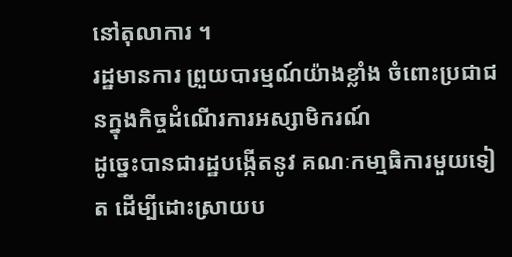នៅតុលាការ ។
រដ្ឋមានការ ព្រួយបារម្មណ៍យ៉ាងខ្លាំង ចំពោះប្រជាជនក្នុងកិច្ចដំណើរការអស្សាមិករណ៍
ដូច្នេះបានជារដ្ឋបង្កើតនូវ គណៈកមា្មធិការមួយទៀត ដើម្បីដោះស្រាយប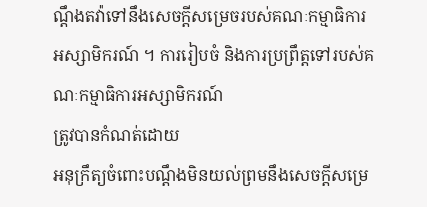ណ្តឹងតវ៉ាទៅនឹងសេចក្តីសម្រេចរបស់គណៈកម្មាធិការ
អស្សាមិករណ៍ ។ ការរៀបចំ និងការប្រព្រឹត្តទៅរបស់គណៈកម្មាធិការអស្សាមិករណ៍
ត្រូវបានកំណត់ដោយ
អនុក្រឹត្យចំពោះបណ្តឹងមិនយល់ព្រមនឹងសេចក្តីសម្រេ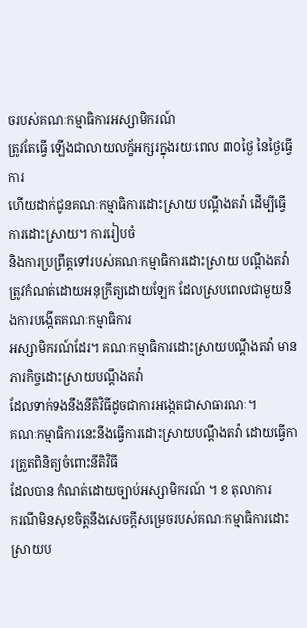ចរបស់គណៈកម្មាធិការអស្សាមិករណ៍
ត្រូវតែធ្វើ ឡើងជាលាយលក្ខ័អក្សរក្នុងរយៈពេល ៣០ថ្ងៃ នៃថ្ងៃធ្វើការ
ហើយដាក់ជូនគណៈកម្មាធិការដោះស្រាយ បណ្តឹងតវ៉ា ដើម្បីធើ្វការដោះស្រាយ។ ការរៀបចំ
និងការប្រព្រឹត្តទៅរបស់គណៈកម្មាធិការដោះស្រាយ បណ្តឹងតវ៉ា
ត្រូវកំណត់ដោយអនុក្រឹត្យដោយឡែក ដែលស្របពេលជាមួយនឹងការបង្កើតគណៈកម្មាធិការ
អស្សាមិករណ៍ដែរ។ គណៈកម្មាធិការដោះស្រាយបណ្តឹងតវ៉ា មានភារកិច្ចដោះស្រាយបណ្តឹងតវ៉ា
ដែលទាក់ទងនឹងនីតិវិធីដូចជាការអង្កេតជាសាធារណៈ។
គណៈកម្មាធិការនេះនឹងធ្វើការដោះស្រាយបណ្តឹងតវ៉ា ដោយធើ្វការត្រួតពិនិត្យចំពោះនីតិវិធី
ដែលបាន កំណត់ដោយច្បាប់អស្សាមិករណ៍ ។ ខ តុលាការ
ករណីមិនសុខចិត្តនឹងសេចក្តីសម្រេចរបស់គណៈកម្មាធិការដោះស្រាយប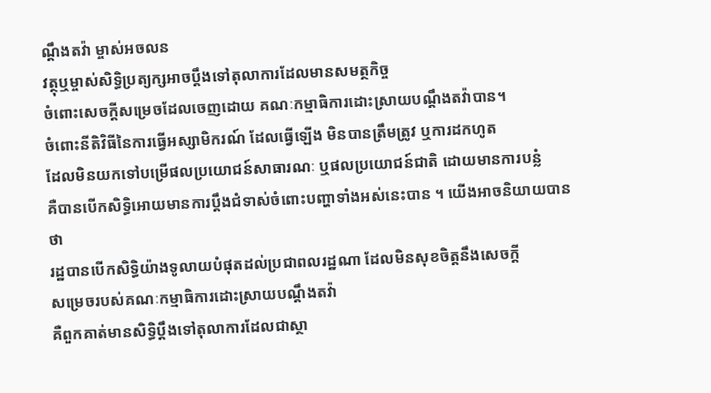ណ្តឹងតវ៉ា ម្ចាស់អចលន
វត្ថុឬម្ចាស់សិទិ្ធប្រត្យក្សអាចប្តឹងទៅតុលាការដែលមានសមត្ថកិច្ច
ចំពោះសេចក្តីសម្រេចដែលចេញដោយ គណៈកម្មាធិការដោះស្រាយបណ្តឹងតវ៉ាបាន។
ចំពោះនីតិវិធីនៃការធើ្វអស្សាមិករណ៍ ដែលធ្វើឡើង មិនបានត្រឹមត្រូវ ឬការដកហូត
ដែលមិនយកទៅបម្រើផលប្រយោជន៍សាធារណៈ ឬផលប្រយោជន៍ជាតិ ដោយមានការបន្លំ
គឺបានបើកសិទិ្ធអោយមានការប្តឹងជំទាស់ចំពោះបញ្ហាទាំងអស់នេះបាន ។ យើងអាចនិយាយបានថា
រដ្ឋបានបើកសិទិ្ធយ៉ាងទូលាយបំផុតដល់ប្រជាពលរដ្ឋណា ដែលមិនសុខចិត្តនឹងសេចក្តី
សម្រេចរបស់គណៈកម្មាធិការដោះស្រាយបណ្តឹងតវ៉ា
គឺពួកគាត់មានសិទិ្ធប្តឹងទៅតុលាការដែលជាស្ថា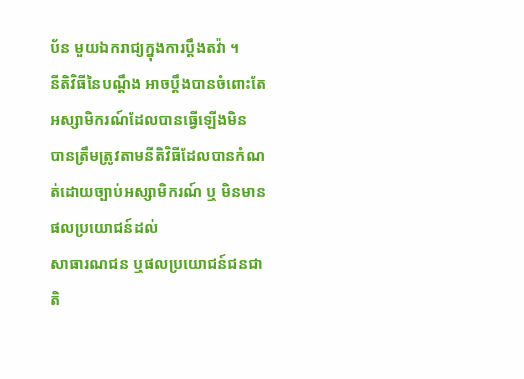ប័ន មួយឯករាជ្យក្នុងការប្ដឹងតវ៉ា ។
នីតិវិធីនៃបណ្តឹង អាចប្តឹងបានចំពោះតែអស្សាមិករណ៍ដែលបានធ្វើឡើងមិន
បានត្រឹមត្រូវតាមនីតិវិធីដែលបានកំណត់ដោយច្បាប់អស្សាមិករណ៍ ឬ មិនមានផលប្រយោជន៍ដល់
សាធារណជន ឬផលប្រយោជន៍ជនជាតិ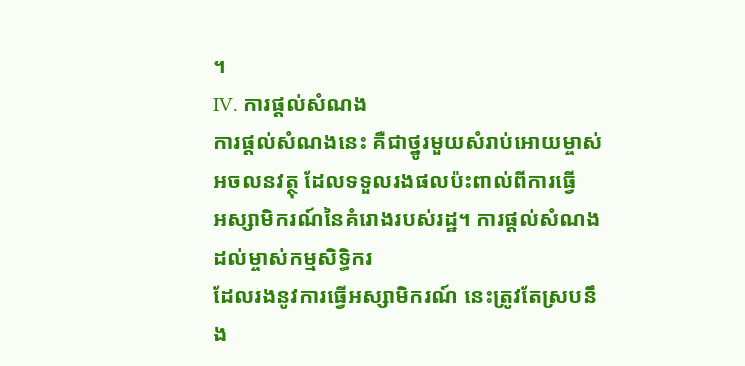។
IV. ការផ្ដល់សំណង
ការផ្ដល់សំណងនេះ គឺជាថ្នូរមួយសំរាប់អោយម្ចាស់អចលនវត្ថុ ដែលទទួលរងផលប៉ះពាល់ពីការធ្វើ
អស្សាមិករណ៍នៃគំរោងរបស់រដ្ឋ។ ការផ្ដល់សំណងដល់ម្ចាស់កម្មសិទិ្ធករ
ដែលរងនូវការធ្វើអស្សាមិករណ៍ នេះត្រូវតែស្របនឹង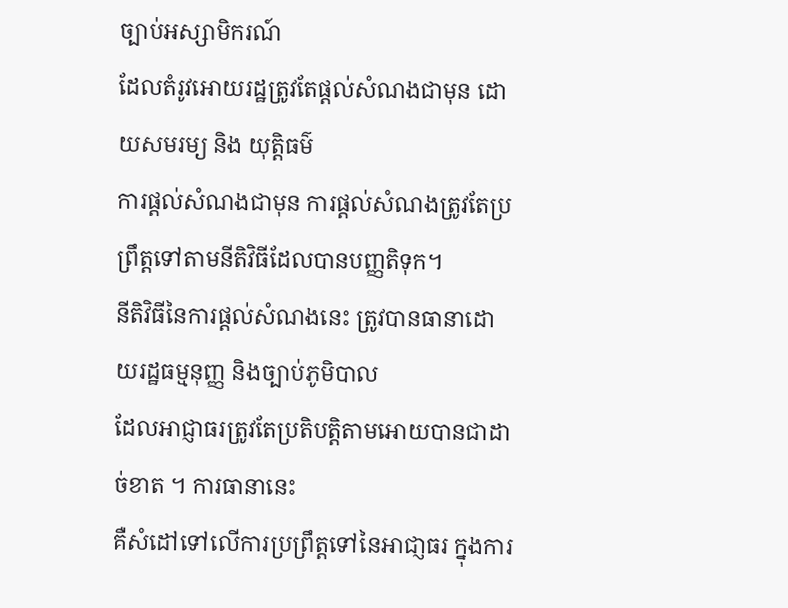ច្បាប់អស្សាមិករណ៍
ដែលតំរូវអោយរដ្ឋត្រូវតែផ្ដល់សំណងជាមុន ដោយសមរម្យ និង យុត្តិធម៌
ការផ្តល់សំណងជាមុន ការផ្ដល់សំណងត្រូវតែប្រព្រឹត្តទៅតាមនីតិវិធីដែលបានបញ្ញតិទុក។
នីតិវិធីនៃការផ្ដល់សំណងនេះ ត្រូវបានធានាដោយរដ្ឋធម្មនុញ្ញ និងច្បាប់ភូមិបាល
ដែលអាជ្ញាធរត្រូវតែប្រតិបត្តិតាមអោយបានជាដាច់ខាត ។ ការធានានេះ
គឺសំដៅទៅលើការប្រព្រឹត្តទៅនៃអាជា្ញធរ ក្នុងការ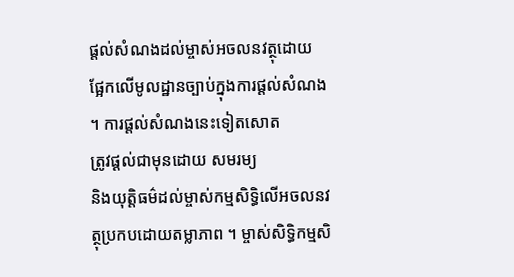ផ្តល់សំណងដល់ម្ចាស់អចលនវត្ថុដោយ
ផ្អែកលើមូលដ្ឋានច្បាប់ក្នុងការផ្ដល់សំណង ។ ការផ្ដល់សំណងនេះទៀតសោត
ត្រូវផ្ដល់ជាមុនដោយ សមរម្យ
និងយុត្តិធម៌ដល់ម្ចាស់កម្មសិទិ្ធលើអចលនវត្ថុប្រកបដោយតម្លាភាព ។ ម្ចាស់សិទិ្ធកម្មសិ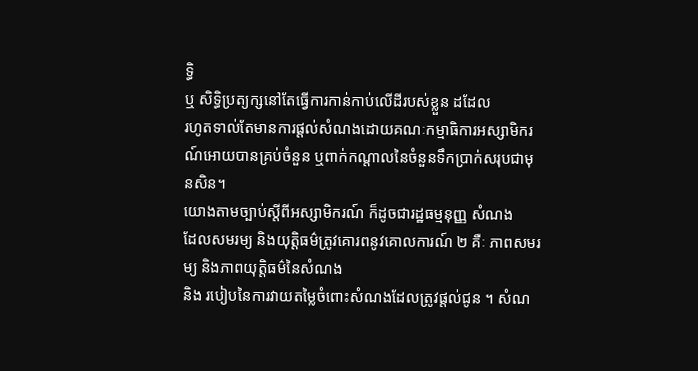ទិ្ធ
ឬ សិទិ្ធប្រត្យក្សនៅតែធ្វើការកាន់កាប់លើដីរបស់ខ្លួន ដដែល
រហូតទាល់តែមានការផ្ដល់សំណងដោយគណៈកម្មាធិការអស្សាមិករណ៍អោយបានគ្រប់ចំនួន ឬពាក់កណ្តាលនៃចំនួនទឹកប្រាក់សរុបជាមុនសិន។
យោងតាមច្បាប់ស្តីពីអស្សាមិករណ៍ ក៏ដូចជារដ្ឋធម្មនុញ្ញ សំណង
ដែលសមរម្យ និងយុត្តិធម៌ត្រូវគោរពនូវគោលការណ៍ ២ គឺៈ ភាពសមរម្យ និងភាពយុត្តិធម៌នៃសំណង
និង របៀបនៃការវាយតម្លៃចំពោះសំណងដែលត្រូវផ្តល់ជូន ។ សំណ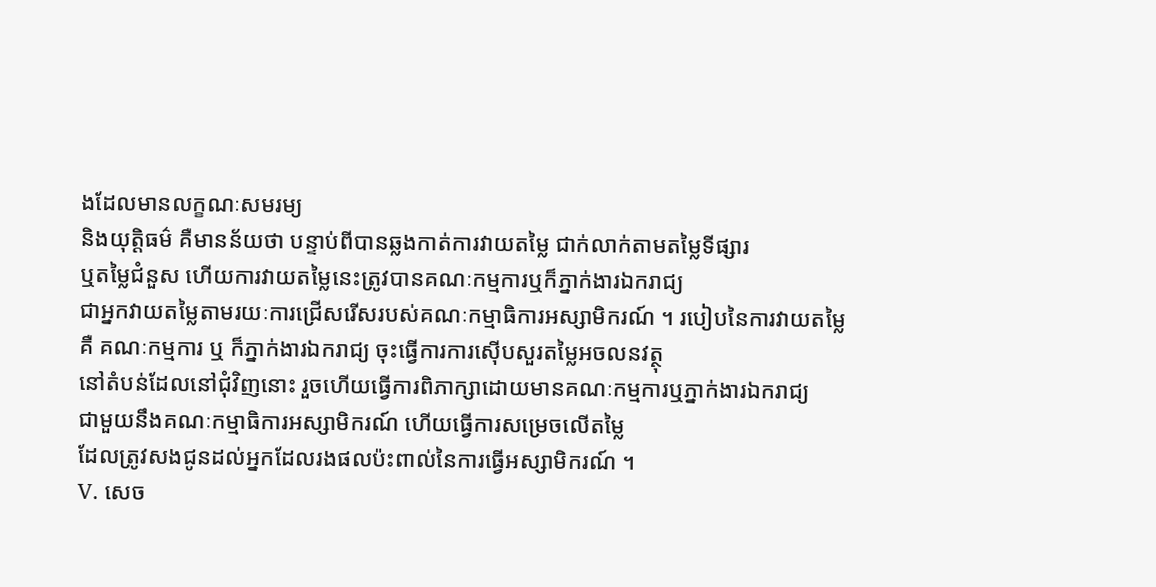ងដែលមានលក្ខណៈសមរម្យ
និងយុត្តិធម៌ គឺមានន័យថា បន្ទាប់ពីបានឆ្លងកាត់ការវាយតម្លៃ ជាក់លាក់តាមតម្លៃទីផ្សារ
ឬតម្លៃជំនួស ហើយការវាយតម្លៃនេះត្រូវបានគណៈកម្មការឬក៏ភ្នាក់ងារឯករាជ្យ
ជាអ្នកវាយតម្លៃតាមរយៈការជ្រើសរើសរបស់គណៈកម្មាធិការអស្សាមិករណ៍ ។ របៀបនៃការវាយតម្លៃ
គឺ គណៈកម្មការ ឬ ក៏ភ្នាក់ងារឯករាជ្យ ចុះធ្វើការការស៊ើបសួរតម្លៃអចលនវត្ថុ
នៅតំបន់ដែលនៅជុំវិញនោះ រួចហើយធ្វើការពិភាក្សាដោយមានគណៈកម្មការឬភ្នាក់ងារឯករាជ្យ
ជាមួយនឹងគណៈកម្មាធិការអស្សាមិករណ៍ ហើយធ្វើការសម្រេចលើតម្លៃ
ដែលត្រូវសងជូនដល់អ្នកដែលរងផលប៉ះពាល់នៃការធ្វើអស្សាមិករណ៍ ។
V. សេច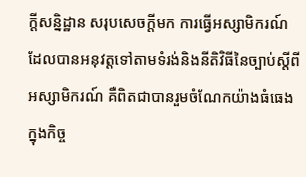ក្ដីសន្និដ្ឋាន សរុបសេចក្តីមក ការធ្វើអស្សាមិករណ៍ដែលបានអនុវត្តទៅតាមទំរង់និងនីតិវិធីនៃច្បាប់ស្ដីពីអស្សាមិករណ៍ គឺពិតជាបានរួមចំណែកយ៉ាងធំធេងក្នុងកិច្ច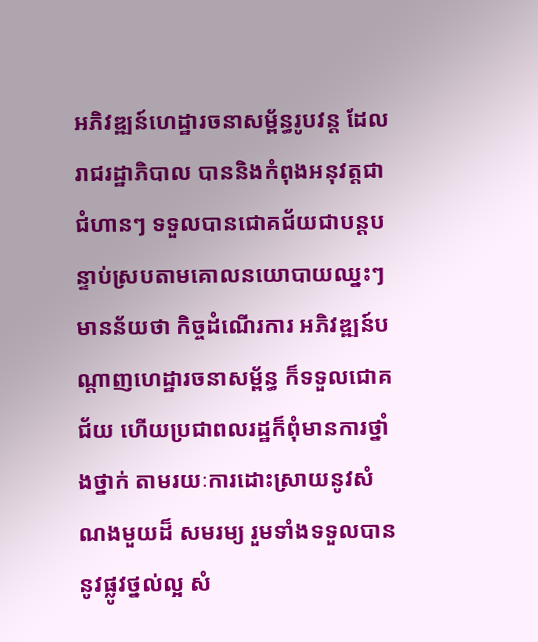អភិវឌ្ឍន៍ហេដ្ឋារចនាសម្ព័ន្ធរូបវន្ត ដែលរាជរដ្ឋាភិបាល បាននិងកំពុងអនុវត្តជាជំហានៗ ទទួលបានជោគជ័យជាបន្តបន្ទាប់ស្របតាមគោលនយោបាយឈ្នះៗ មានន័យថា កិច្ចដំណើរការ អភិវឌ្ឍន៍បណ្តាញហេដ្ឋារចនាសម្ព័ន្ធ ក៏ទទួលជោគជ័យ ហើយប្រជាពលរដ្ឋក៏ពុំមានការថ្នាំងថ្នាក់ តាមរយៈការដោះស្រាយនូវសំណងមួយដ៏ សមរម្យ រួមទាំងទទួលបាននូវផ្លូវថ្នល់ល្អ សំ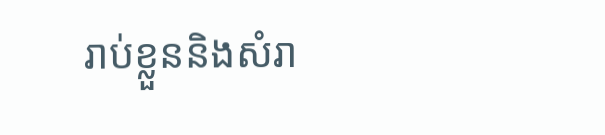រាប់ខ្លួននិងសំរា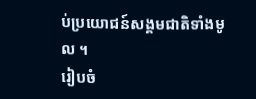ប់ប្រយោជន៍សង្គមជាតិទាំងមូល ។
រៀបចំ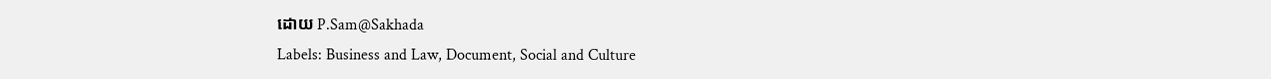ដោយ P.Sam@Sakhada
Labels: Business and Law, Document, Social and Culture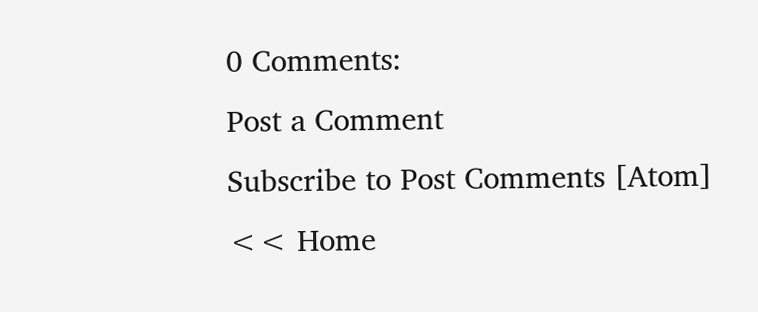0 Comments:
Post a Comment
Subscribe to Post Comments [Atom]
<< Home